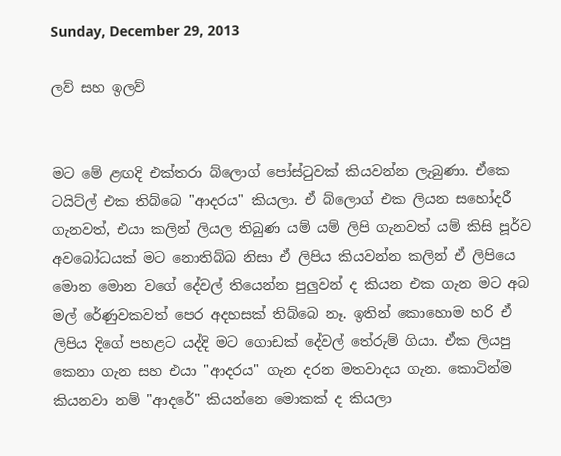Sunday, December 29, 2013

ලව් සහ ඉලව්


මට මේ ළඟදි එක්තරා බ්ලොග් පෝස්ටුවක් කියවන්න ලැබුණා. ඒකෙ ටයිට්ල් එක තිබ්බෙ "ආදරය" කියලා. ඒ බ්ලොග් එක ලියන සහෝදරී ගැනවත්, එයා කලින් ලියල තිබුණ යම් යම් ලිපි ගැනවත් යම් කිසි පූර්ව අවබෝධයක් මට නොතිබ්බ නිසා ඒ ලිපිය කියවන්න කලින් ඒ ලිපියෙ මොන මොන වගේ දේවල් තියෙන්න පුලුවන් ද කියන එක ගැන මට අබ මල් රේණුවකවත් පෙර අදහසක් තිබ්බෙ නෑ. ඉතින් කොහොම හරි ඒ ලිපිය දිගේ පහළට යද්දි මට ගොඩක් දේවල් තේරුම් ගියා. ඒක ලියපු කෙනා ගැන සහ එයා "ආදරය" ගැන දරන මතවාදය ගැන. කොටින්ම කියනවා නම් "ආදරේ" කියන්නෙ මොකක් ද කියලා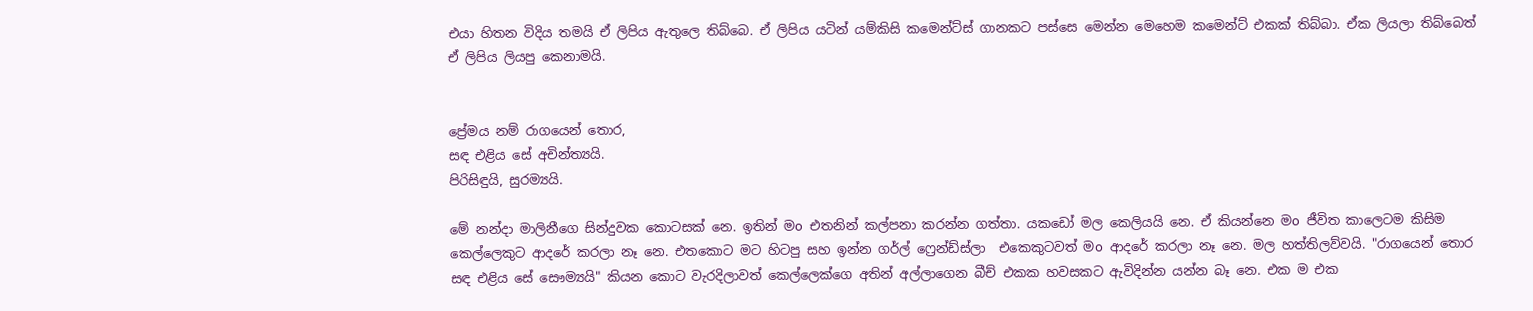එයා හිතන විදිය තමයි ඒ ලිපිය ඇතුලෙ තිබ්බෙ. ඒ ලිපිය යටින් යම්කිසි කමෙන්ට්ස් ගානකට පස්සෙ මෙන්න මෙහෙම කමෙන්ට් එකක් තිබ්බා. ඒක ලියලා තිබ්බෙත් ඒ ලිපිය ලියපු කෙනාමයි.


ප්‍රේමය නම් රාගයෙන් තොර,
සඳ එළිය සේ අචින්ත්‍යයි.
පිරිසිඳුයි, සුරම්‍යයි.

මේ නන්දා මාලිනීගෙ සින්දුවක කොටසක් නෙ. ඉතින් මo එතනින් කල්පනා කරන්න ගත්තා. යකඩෝ මල කෙලියයි නෙ. ඒ කියන්නෙ මo ජීවිත කාලෙටම කිසිම කෙල්ලෙකුට ආදරේ කරලා නෑ නෙ. එතකොට මට හිටපු සහ ඉන්න ගර්ල් ෆ්‍රෙන්ඩ්ස්ලා  එකෙකුටවත් මo ආදරේ කරලා නෑ නෙ. මල හත්තිලව්වයි. "රාගයෙන් තොර සඳ එළිය සේ සෞම්‍යයි" කියන කොට වැරදිලාවත් කෙල්ලෙක්ගෙ අතින් අල්ලාගෙන බීච් එකක හවසකට ඇවිදින්න යන්න බෑ නෙ. එක ම එක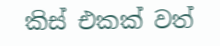කිස් එකක් වත්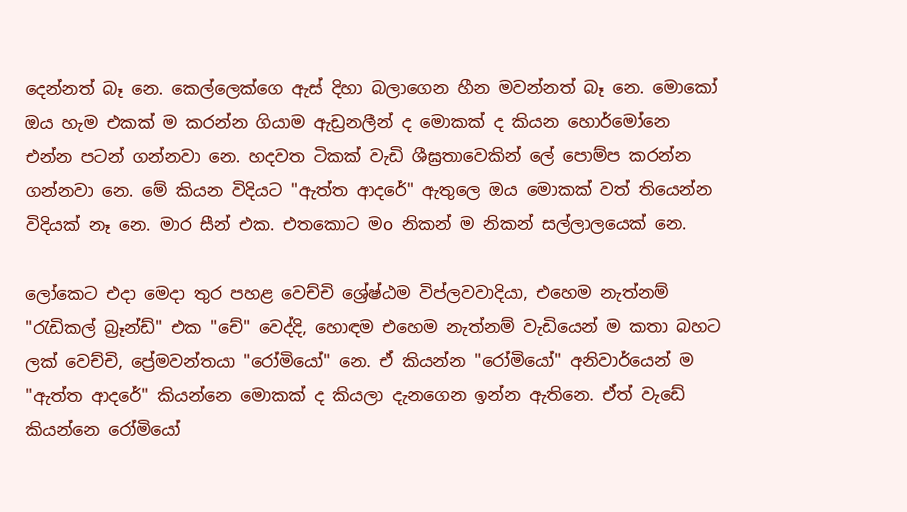දෙන්නත් බෑ නෙ. කෙල්ලෙක්ගෙ ඇස් දිහා බලාගෙන හීන මවන්නත් බෑ නෙ. මොකෝ ඔය හැම එකක් ම කරන්න ගියාම ඇඩ්‍රනලීන් ද මොකක් ද කියන හොර්මෝනෙ එන්න පටන් ගන්නවා නෙ. හදවත ටිකක් වැඩි ශීඝ්‍රතාවෙකින් ලේ පොම්ප කරන්න ගන්නවා නෙ. මේ කියන විදියට "ඇත්ත ආදරේ" ඇතුලෙ ඔය මොකක් වත් තියෙන්න විදියක් නෑ නෙ. මාර සීන් එක. එතකොට මo නිකන් ම නිකන් සල්ලාලයෙක් නෙ.

ලෝකෙට එදා මෙදා තුර පහළ වෙච්චි ශ්‍රේෂ්ඨම විප්ලවවාදියා, එහෙම නැත්නම් "රැඩිකල් බ්‍රෑන්ඩ්" එක "චේ" වෙද්දි, හොඳම එහෙම නැත්නම් වැඩියෙන් ම කතා බහට ලක් වෙච්චි, ප්‍රේමවන්තයා "රෝමියෝ" නෙ. ඒ කියන්න "රෝමියෝ" අනිවාර්යෙන් ම "ඇත්ත ආදරේ" කියන්නෙ මොකක් ද කියලා දැනගෙන ඉන්න ඇතිනෙ. ඒත් වැඩේ කියන්නෙ රෝමියෝ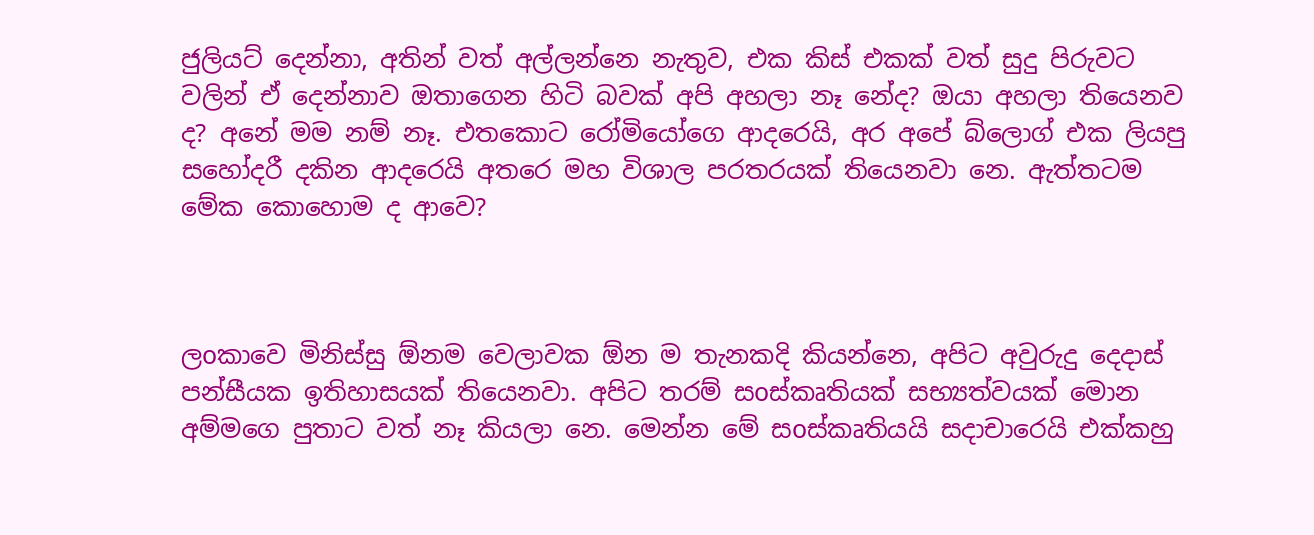ජුලියට් දෙන්නා, අතින් වත් අල්ලන්නෙ නැතුව, එක කිස් එකක් වත් සුදු පිරුවට වලින් ඒ දෙන්නාව ඔතාගෙන හිටි බවක් අපි අහලා නෑ නේද? ඔයා අහලා තියෙනව ද? අනේ මම නම් නෑ. එතකොට රෝමියෝගෙ ආදරෙයි, අර අපේ බ්ලොග් එක ලියපු සහෝදරී දකින ආදරෙයි අතරෙ මහ විශාල පරතරයක් තියෙනවා නෙ. ඇත්තටම මේක කොහොම ද ආවෙ?



ලoකාවෙ මිනිස්සු ඕනම වෙලාවක ඕන ම තැනකදි කියන්නෙ, අපිට අවුරුදු දෙදාස් පන්සීයක ඉතිහාසයක් තියෙනවා. අපිට තරම් සoස්කෘතියක් සභ්‍යත්වයක් මොන අම්මගෙ පුතාට වත් නෑ කියලා නෙ. මෙන්න මේ සoස්කෘතියයි සදාචාරෙයි එක්කහු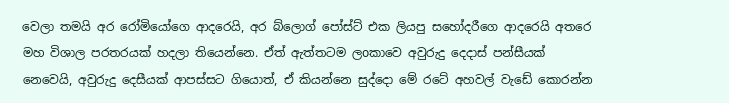වෙලා තමයි අර රෝමියෝගෙ ආදරෙයි, අර බ්ලොග් පෝස්ට් එක ලියපු සහෝදරීගෙ ආදරෙයි අතරෙ මහ විශාල පරතරයක් හදලා තියෙන්නෙ. ඒත් ඇත්තටම ලoකාවෙ අවුරුදු දෙදාස් පන්සීයක් නෙවෙයි, අවුරුදු දෙසීයක් ආපස්සට ගියොත්, ඒ කියන්නෙ සුද්දො මේ රටේ අහවල් වැඩේ කොරන්න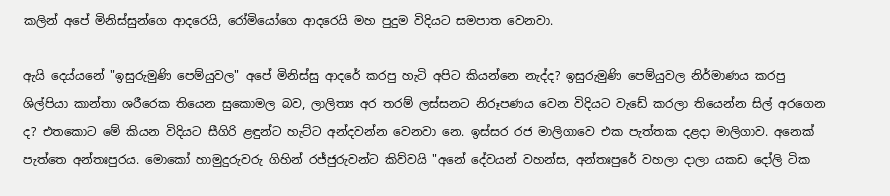කලින් අපේ මිනිස්සුන්ගෙ ආදරෙයි, රෝමියෝගෙ ආදරෙයි මහ පුදුම විදියට සමපාත වෙනවා.

ඇයි දෙය්යනේ "ඉසුරුමුණි පෙම්යුවල" අපේ මිනිස්සු ආදරේ කරපු හැටි අපිට කියන්නෙ නැද්ද? ඉසුරුමුණි පෙම්යුවල නිර්මාණය කරපු ශිල්පියා කාන්තා ශරීරෙක තියෙන සුකොමල බව, ලාලිත්‍ය අර තරම් ලස්සනට නිරූපණය වෙන විදියට වැඩේ කරලා තියෙන්න සිල් අරගෙන ද? එතකොට මේ කියන විදියට සීගිරි ළඳුන්ට හැට්ට අන්දවන්න වෙනවා නෙ. ඉස්සර රජ මාලිගාවෙ එක පැත්තක දළදා මාලිගාව. අනෙක් පැත්තෙ අන්තඃපුරය. මොකෝ හාමුදුරුවරු ගිහින් රජ්ජුරුවන්ට කිව්වයි "අනේ දේවයන් වහන්ස, අන්තඃපුරේ වහලා දාලා යකඩ දෝලි ටික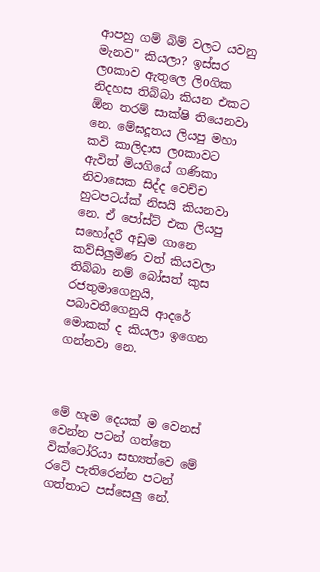ආපහු ගම් බිම් වලට යවනු මැනව" කියලා? ඉස්සර ලoකාව ඇතුලෙ ලිoගික නිදහස තිබ්බා කියන එකට ඕන තරම් සාක්ෂි තියෙනවා නෙ. මේඝදූතය ලියපු මහා කවි කාලිදාස ලoකාවට ඇවිත් මියගියේ ගණිකා නිවාසෙක සිද්ද වෙච්ච හුටපටය්ක් නිසයි කියනවා නෙ. ඒ පෝස්ට් එක ලියපු සහෝදරී අඩුම ගානෙ කව්සිලුමිණ වත් කියවලා තිබ්බා නම් බෝසත් කුස රජතුමාගෙනුයි, පබාවතීගෙනුයි ආදරේ මොකක් ද කියලා ඉගෙන ගන්නවා නෙ.



මේ හැම දෙයක් ම වෙනස් වෙන්න පටන් ගත්තෙ වික්ටෝරියා සභ්‍යත්වෙ මේ රටේ පැතිරෙන්න පටන් ගත්තාට පස්සෙලු නේ.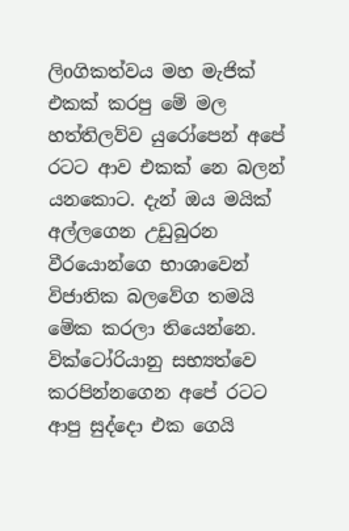ලිoගිකත්වය මහ මැජික් එකක් කරපු මේ මල හත්තිලව්ව යුරෝපෙන් අපේ රටට ආව එකක් නෙ බලන් යනකොට. දැන් ඔය මයික් අල්ලගෙන උඩුබුරන වීරයොන්ගෙ භාශාවෙන් විජාතික බලවේග තමයි මේක කරලා තියෙන්නෙ. වික්ටෝරියානු සභ්‍යත්වෙ කරපින්නගෙන අපේ රටට ආපු සුද්දො එක ගෙයි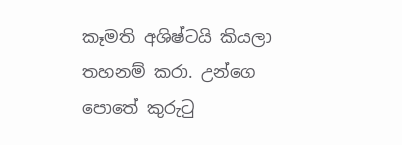කෑමති අශිෂ්ටයි කියලා තහනම් කරා. උන්ගෙ පොතේ කුරුටු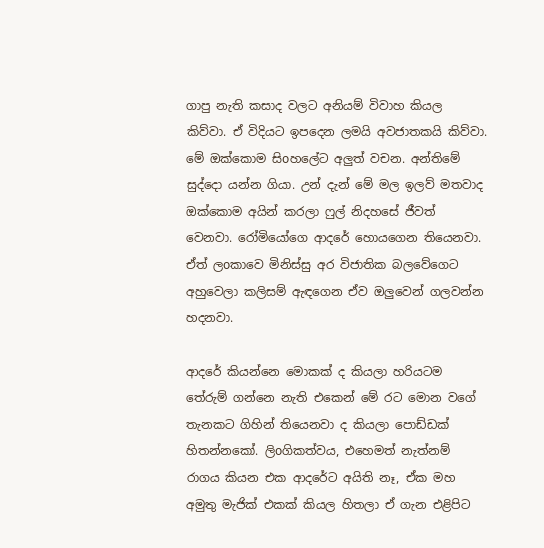ගාපු නැති කසාද වලට අනියම් විවාහ කියල කිව්වා. ඒ විදියට ඉපදෙන ලමයි අවජාතකයි කිව්වා. මේ ඔක්කොම සිoහලේට අලුත් වචන. අන්තිමේ සුද්දො යන්න ගියා. උන් දැන් මේ මල ඉලව් මතවාද ඔක්කොම අයින් කරලා ෆුල් නිදහසේ ජීවත් වෙනවා. රෝමියෝගෙ ආදරේ හොයගෙන තියෙනවා. ඒත් ලoකාවෙ මිනිස්සු අර විජාතික බලවේගෙට අහුවෙලා කලිසම් ඇඳගෙන ඒව ඔලුවෙන් ගලවන්න හදනවා.

ආදරේ කියන්නෙ මොකක් ද කියලා හරියටම තේරුම් ගන්නෙ නැති එකෙන් මේ රට මොන වගේ තැනකට ගිහින් තියෙනවා ද කියලා පොඩ්ඩක් හිතන්නකෝ. ලිoගිකත්වය, එහෙමත් නැත්නම් රාගය කියන එක ආදරේට අයිති නෑ, ඒක මහ අමුතු මැජික් එකක් කියල හිතලා ඒ ගැන එළිපිට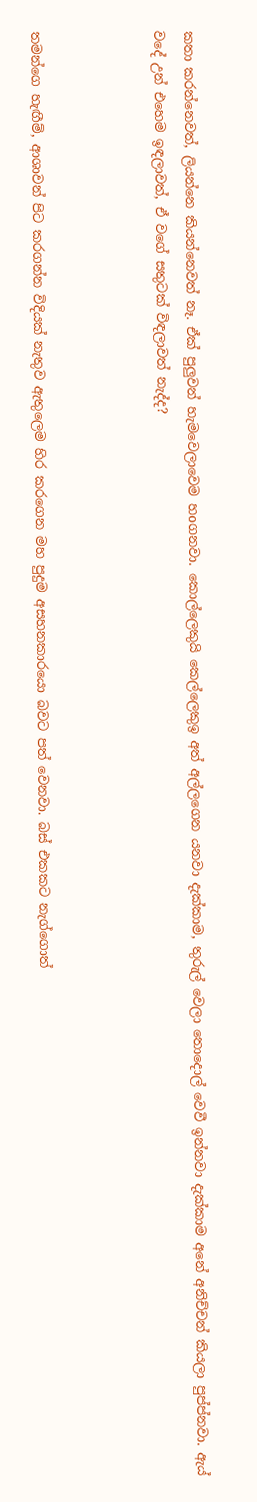කතා කරන්නෙවත්, ලියන්නෙ කියන්නෙවත් නෑ. ඒක් පුලුවන් හැමවෙලාවෙම හoගනවා. කොල්ලෙකුයි කෙල්ලෙකුඉ අත් අල්ලගෙන යනවා දැක්කාම, තුරුල් වෙලා තොදොල් වෙවී ඉන්නවා දැක්කාම අනේ අනිච්චන් කියලා පුප්ප්නවා. ඇය් වදේ උන් එහෙම ඉඳලාවත්, ඒ වගේ සතුටක් විඳලාවත් නැද්ද?



තමන්ගෙ හැඟීම්, ආශාවන් පිට කරගන්න විදියක් නැතුව ඇතුලෙම හිර කරගෙන මහ පුදුම අසහනකාරයො බවට පත් වෙනවා. බස් එකකට නැග්ගොත්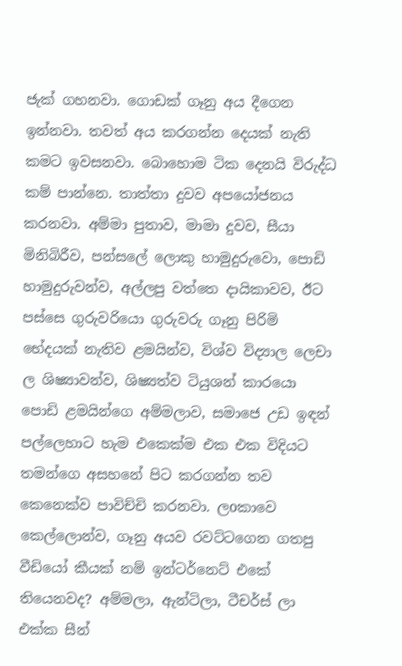ජැක් ගහනවා. ගොඩක් ගෑනු අය දීගෙන ඉන්නවා. තවත් අය කරගන්න දෙයක් නැති කමට ඉවසනවා. බොහොම ටික දෙනයි විරුද්ධ කම් පාන්නෙ. තාත්තා දුවව අපයෝජනය කරනවා. අම්මා පුතාව, මාමා දුවව, සීයා මිනිබිරීව, පන්සලේ ලොකු හාමුදුරුවො, පොඩි හාමුදුරුවන්ව, අල්ලපු වත්තෙ දායිකාවව, ඊට පස්සෙ ගුරුවරියො ගුරුවරු ගෑනු පිරිමි භේදයක් නැතිව ළමයින්ව, විශ්ව විද්‍යාල ලෙචා ල ශිෂ්‍යාවන්ව, ශිෂ්‍යත්ව ටියුශන් කාරයො පොඩි ළමයින්ගෙ අම්මලාව, සමාජෙ උඩ ඉඳන් පල්ලෙහාට හැම එකෙක්ම එක එක විදියට තමන්ගෙ අසහනේ පිට කරගන්න තව කෙනෙක්ව පාවිච්චි කරනවා. ලoකාවෙ කෙල්ලොන්ව, ගෑනු අයව රවට්ටගෙන ගතපු වීඩියෝ කීයක් නම් ඉන්ටර්නෙට් එකේ තියෙනවද? අම්මලා, ඇන්ටිලා, ටීචර්ස් ලා එක්ක සීන්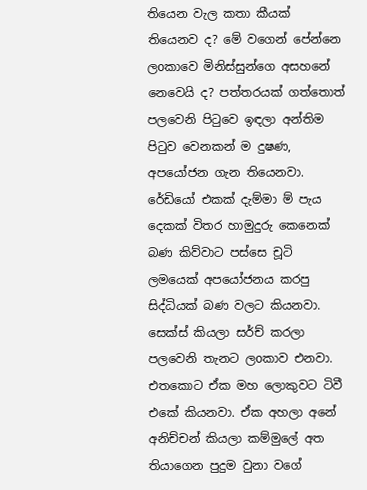තියෙන වැල කතා කීයක් තියෙනව ද? මේ වගෙන් පේන්නෙ ලoකාවෙ මිනිස්සුන්ගෙ අසහනේ නෙවෙයි ද? පත්තරයක් ගත්තොත් පලවෙනි පිටුවෙ ඉඳලා අන්තිම පිටුව වෙනකන් ම දුෂණ, අපයෝජන ගැන තියෙනවා. රේඩියෝ එකක් දැම්මා ම් පැය දෙකක් විතර හාමුදුරු කෙනෙක් බණ කිව්වාට පස්සෙ චූටි ලමයෙක් අපයෝජනය කරපු සිද්ධියක් බණ වලට කියනවා. සෙක්ස් කියලා සර්ච් කරලා පලවෙනි තැනට ලoකාව එනවා. එතකොට ඒක මහ ලොකුවට ටිවී එකේ කියනවා. ඒක අහලා අනේ අනිච්චන් කියලා කම්මුලේ අත තියාගෙන පුදුම වුනා වගේ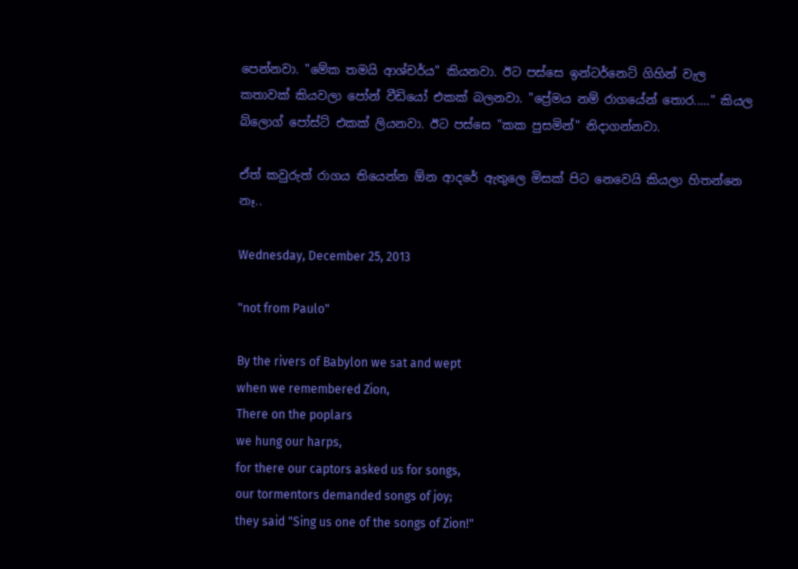පෙන්නවා. "මේක තමයි ආශ්චර්ය" කියනවා. ඊට පස්සෙ ඉන්ටර්නෙට් ගිහින් වැල කතාවක් කියවලා පෝන් වීඩියෝ එකක් බලනවා. "ප්‍රේමය නම් රාගයේන් තොර....." කියල බ්ලොග් පෝස්ට් එකක් ලියනවා. ඊට පස්සෙ "කක පුසමින්" නිදාගන්නවා.

ඒත් කවුරුත් රාගය තියෙන්න ඕන ආදරේ ඇතුලෙ මිසක් පිට නෙවෙයි කියලා හිතන්නෙ නෑ..

Wednesday, December 25, 2013

"not from Paulo"

By the rivers of Babylon we sat and wept
when we remembered Zion,
There on the poplars
we hung our harps,
for there our captors asked us for songs,
our tormentors demanded songs of joy;
they said "Sing us one of the songs of Zion!"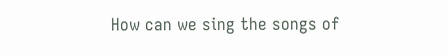How can we sing the songs of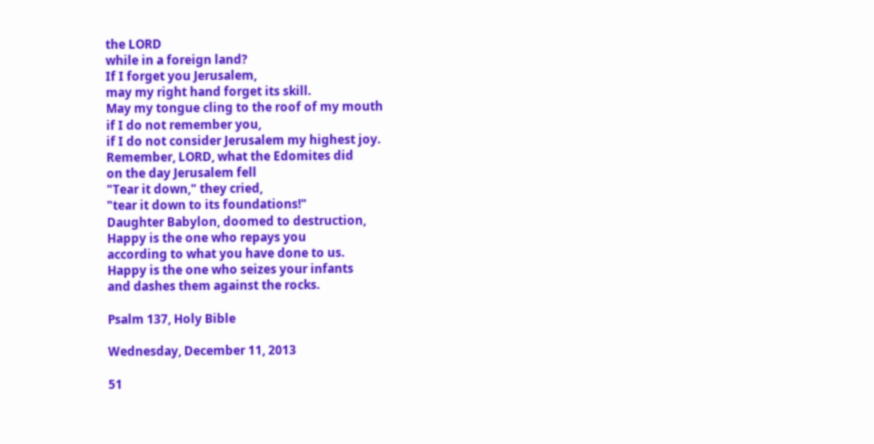the LORD
while in a foreign land?
If I forget you Jerusalem,
may my right hand forget its skill.
May my tongue cling to the roof of my mouth
if I do not remember you,
if I do not consider Jerusalem my highest joy.
Remember, LORD, what the Edomites did
on the day Jerusalem fell
"Tear it down," they cried,
"tear it down to its foundations!"
Daughter Babylon, doomed to destruction,
Happy is the one who repays you
according to what you have done to us.
Happy is the one who seizes your infants
and dashes them against the rocks.

Psalm 137, Holy Bible

Wednesday, December 11, 2013

51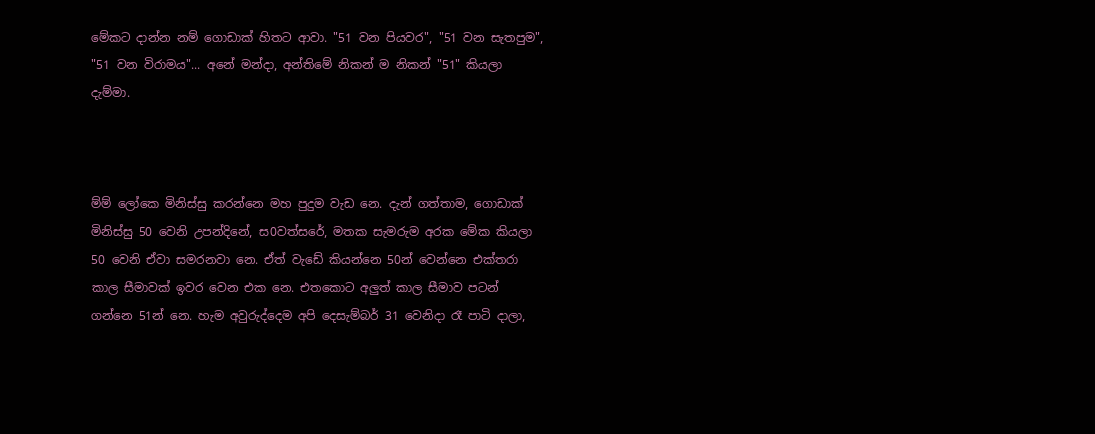මේකට දාන්න නම් ගොඩාක් හිතට ආවා. "51 වන පියවර", "51 වන සැතපුම", "51 වන විරාමය"... අනේ මන්දා, අන්තිමේ නිකන් ම නිකන් "51" කියලා දැම්මා.



ම්ම් ලෝකෙ මිනිස්සු කරන්නෙ මහ පුදුම වැඩ නෙ. දැන් ගත්තාම, ගොඩාක් මිනිස්සු 50 වෙනි උපන්දිනේ, ස0වත්සරේ, මතක සැමරුම අරක මේක කියලා 50 වෙනි ඒවා සමරනවා නෙ. ඒත් වැඩේ කියන්නෙ 50න් වෙන්නෙ එක්තරා කාල සීමාවක් ඉවර වෙන එක නෙ. එතකොට අලුත් කාල සීමාව පටන් ගන්නෙ 51න් නෙ. හැම අවුරුද්දෙම අපි දෙසැම්බර් 31 වෙනිදා රෑ පාටි දාලා,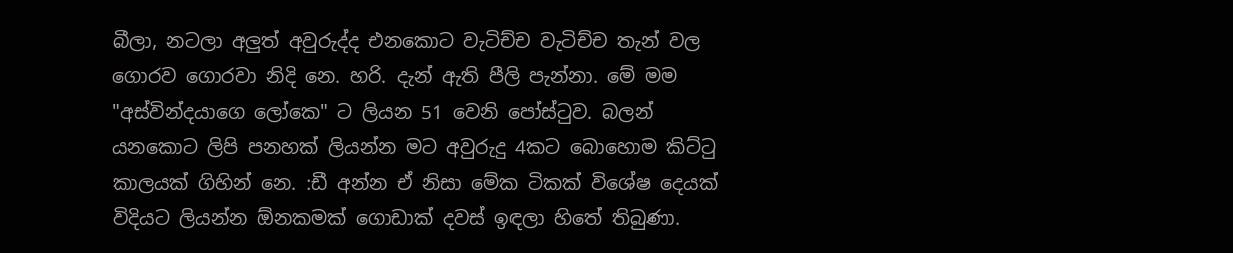බීලා, නටලා අලුත් අවුරුද්ද එනකොට වැටිච්ච වැටිච්ච තැන් වල ගොරව ගොරවා නිදි නෙ. හරි. දැන් ඇති පීලි පැන්නා. මේ මම "අස්වින්දයාගෙ ලෝකෙ" ට ලියන 51 වෙනි පෝස්ටුව. බලන් යනකොට ලිපි පනහක් ලියන්න මට අවුරුදු 4කට බොහොම කිට්ටු කාලයක් ගිහින් නෙ. :ඩී අන්න ඒ නිසා මේක ටිකක් විශේෂ දෙයක් විදියට ලියන්න ඕනකමක් ගොඩාක් දවස් ඉඳලා හිතේ තිබුණා.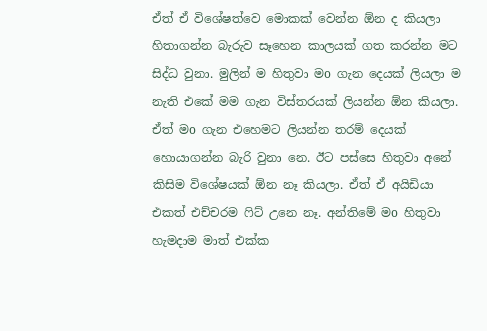ඒත් ඒ විශේෂත්වෙ මොකක් වෙන්න ඕන ද කියලා හිතාගන්න බැරුව සෑහෙන කාලයක් ගත කරන්න මට සිද්ධ වුනා. මුලින් ම හිතුවා මo ගැන දෙයක් ලියලා ම නැති එකේ මම ගැන විස්තරයක් ලියන්න ඕන කියලා. ඒත් මo ගැන එහෙමට ලියන්න තරම් දෙයක් හොයාගන්න බැරි වුනා නෙ. ඊට පස්සෙ හිතුවා අනේ කිසිම විශේෂයක් ඕන නෑ කියලා. ඒත් ඒ අයිඩියා එකත් එච්චරම ෆිට් උනෙ නෑ. අන්තිමේ මo හිතුවා හැමදාම මාත් එක්ක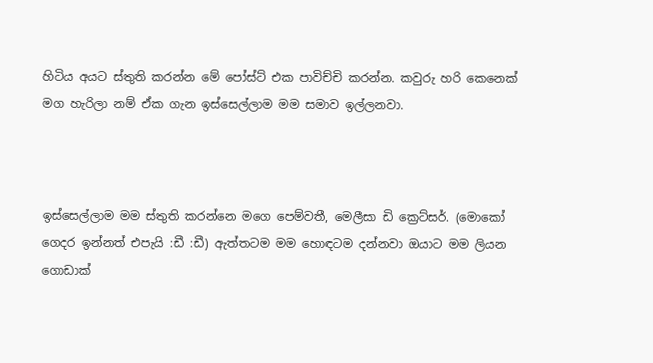හිටිය අයට ස්තුති කරන්න මේ පෝස්ට් එක පාවිච්චි කරන්න. කවුරු හරි කෙනෙක් මග හැරිලා නම් ඒක ගැන ඉස්සෙල්ලාම මම සමාව ඉල්ලනවා.



ඉස්සෙල්ලාම මම ස්තුති කරන්නෙ මගෙ පෙම්වතී, මෙලීසා ඩි ක්‍රෙට්සර්. (මොකෝ ගෙදර ඉන්නත් එපැ‍යි :ඩී :ඩී) ඇත්තටම මම හොඳටම දන්නවා ඔයාට මම ලියන ගොඩාක්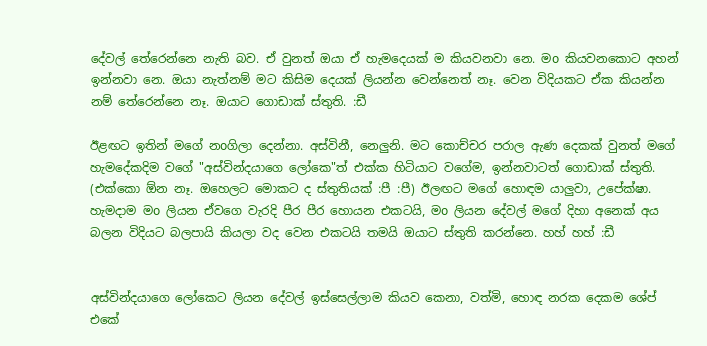දේවල් තේරෙන්නෙ නැති බව. ඒ වුනත් ඔයා ඒ හැමදෙයක් ම කියවනවා නෙ. මo කියවනකොට අහන් ඉන්නවා නෙ. ඔයා නැත්නම් මට කිසිම දෙයක් ලියන්න වෙන්නෙත් නෑ. වෙන විදියකට ඒක කියන්න නම් තේරෙන්නෙ නෑ. ඔයාට ගොඩාක් ස්තුති. :ඩී

ඊළඟට ඉතින් මගේ නoගිලා දෙන්නා. අස්විනී, නෙලුනි. මට කොච්චර පරාල ඇණ දෙකක් වුනත් මගේ හැමදේකදිම වගේ "අස්වින්දයාගෙ ලෝකෙ"ත් එක්ක හිටියාට වගේම, ඉන්නවාටත් ගොඩාක් ස්තුති. (එක්කො ඕන නෑ. ඔහෙලට මොකට ද ස්තුතියක් :පී :පී) ඊලඟට මගේ හොඳම යාලුවා, උපේක්ෂා. හැමදාම මo ලියන ඒවගෙ වැරදි පීර පීර හොයන එකටයි, මo ලියන දේවල් මගේ දිහා අනෙක් අය බලන විදියට බලපායි කියලා වද වෙන එකටයි තමයි ඔයාට ස්තුති කරන්නෙ. හහ් හහ් :ඩී


අස්වින්දයාගෙ ලෝකෙට ලියන දේවල් ඉස්සෙල්ලාම කියව කෙනා, වත්මි, හොඳ නරක දෙකම ශේප් එකේ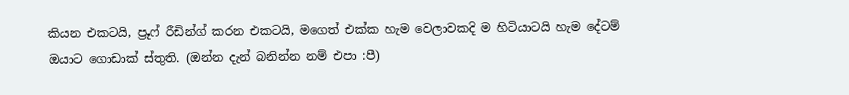කියන එකටයි, ප්‍රූෆ් රීඩින්ග් කරන එකටයි, මගෙත් එක්ක හැම වෙලාවකදි ම හිටියාටයි හැම දේටම් ඔයාට ගොඩාක් ස්තුති. (ඔන්න දැන් බනින්න නම් එපා :පී)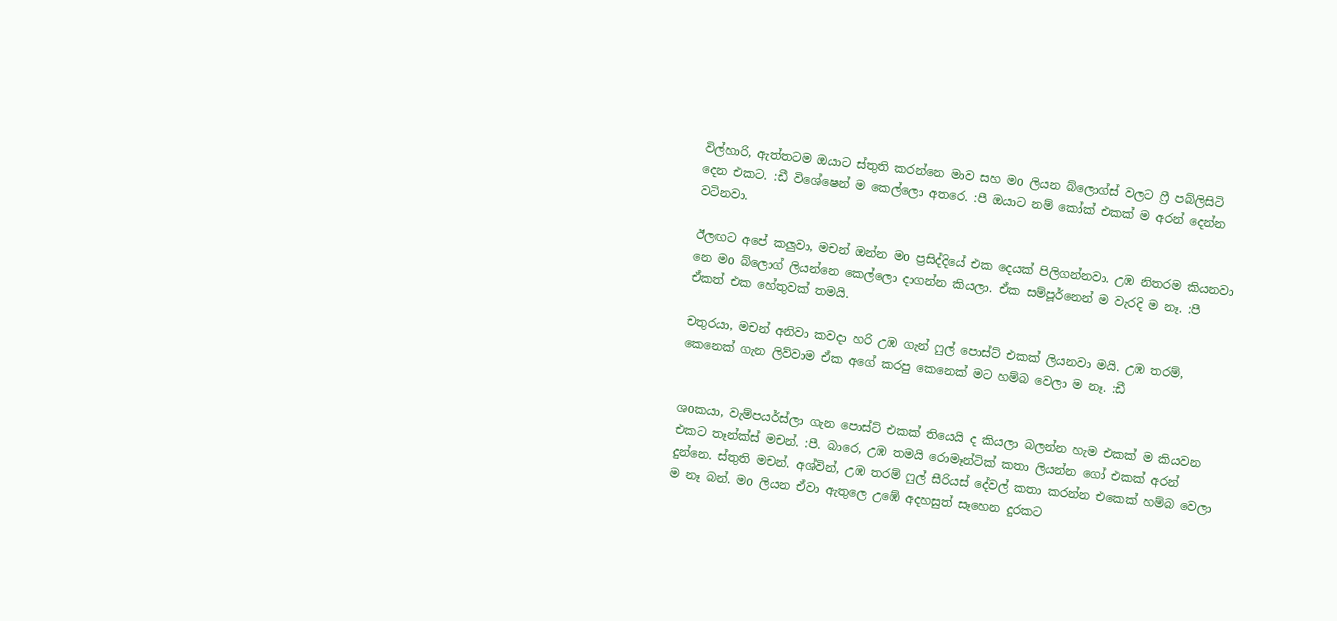විල්හාරි, ඇත්තටම ඔයාට ස්තුති කරන්නෙ මාව සහ මo ලියන බ්ලොග්ස් වලට ෆ්‍රී පබ්ලිසිටි දෙන එකට. :ඩී විශේෂෙන් ම කෙල්ලො අතරෙ. :පී ඔයාට නම් කෝක් එකක් ම අරන් දෙන්න වටිනවා.

ඊලඟට අපේ කලුවා, මචන් ඔන්න මo ප්‍රසිද්දියේ එක දෙයක් පිලිගන්නවා. උඹ නිතරම කියනවා නෙ මo බ්ලොග් ලියන්නෙ කෙල්ලො දාගන්න කියලා. ඒක සම්පූර්නෙන් ම වැරදි ම නෑ. :පී ඒකත් එක හේතුවක් තමයි.

චතුරයා, මචන් අනිවා කවදා හරි උඹ ගැන් ෆුල් පොස්ට් එකක් ලියනවා මයි. උඹ තරම්, කෙනෙක් ගැන ලිව්වාම ඒක අගේ කරපු කෙනෙක් මට හම්බ වෙලා ම නෑ. :ඩී


ශoකයා, වැම්පයර්ස්ලා ගැන පොස්ට් එකක් තියෙයි ද කියලා බලන්න හැම එකක් ම කියවන එකට තෑන්ක්ස් මචන්. :පී. බාරෙ, උඹ තමයි රොමෑන්ටික් කතා ලියන්න ගෝ එකක් අරන් දුන්නෙ. ස්තුති මචන්. අශ්වින්, උඹ තරම් ෆුල් සීරියස් දේවල් කතා කරන්න එකෙක් හම්බ වෙලා ම නෑ බන්. මo ලියන ඒවා ඇතුලෙ උඹේ අදහසුත් සෑහෙන දුරකට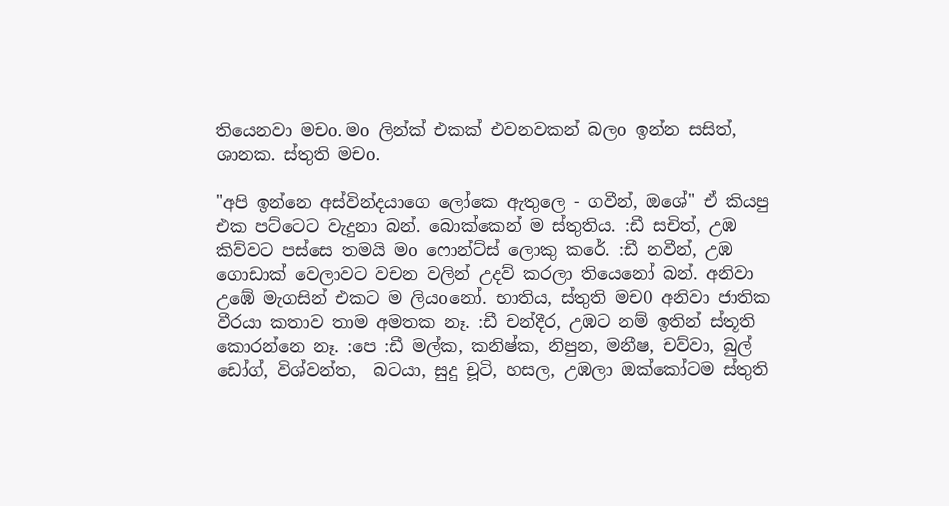තියෙනවා මචo. මo ලින්ක් එකක් එවනවකන් බලo ඉන්න සසිත්, ශානක. ස්තුති මචo.

"අපි ඉන්නෙ අස්වින්දයාගෙ ලෝකෙ ඇතුලෙ - ගවීන්, ඔශේ" ඒ කියපු එක පට්ටෙට වැදුනා බන්. බොක්කෙන් ම ස්තුතිය. :ඩී සචිත්, උඹ කිව්වට පස්සෙ තමයි මo ෆොන්ට්ස් ලොකු කරේ. :ඩී නවීන්, උඹ ගොඩාක් වෙලාවට වචන වලින් උදව් කරලා තියෙනෝ බන්. අනිවා උඹේ මැගසින් එකට ම ලියoනෝ. භාතිය, ස්තුති මච0 අනිවා ජාතික වීරයා කතාව තාම අමතක නෑ. :ඩී චන්දීර, උඹට නම් ඉතින් ස්තූති කොරන්නෙ නෑ. :පෙ :ඩී මල්ක, කනිෂ්ක, නිපුන, මනීෂ, චව්වා, බුල් ඩෝග්, විශ්වන්ත,  බටයා, සුදු චූටි, හසල, උඹලා ඔක්කෝටම ස්තුති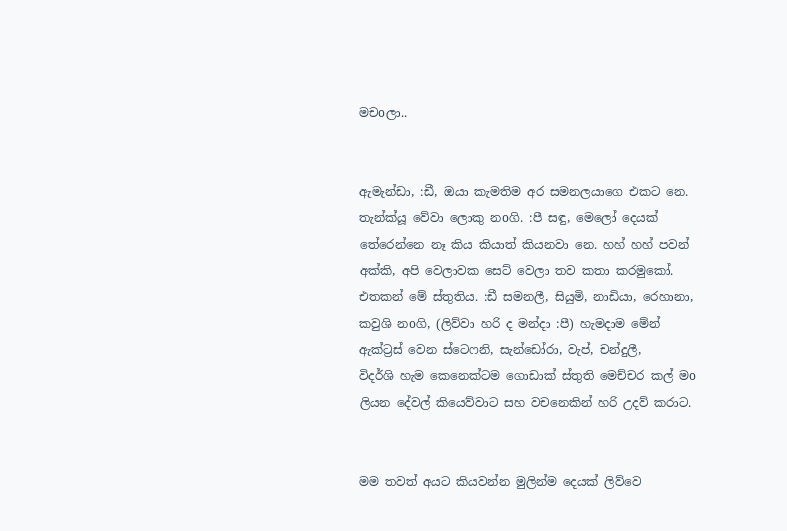මචoලා..


ඇමැන්ඩා, :ඩී, ඔයා කැමතිම අර සමනලයාගෙ එකට නෙ. තැන්ක්යූ වේවා ලොකු නoගි. :පී සඳු, මෙලෝ දෙයක් තේරෙන්නෙ නෑ කිය කියාත් කියනවා නෙ. හහ් හහ් පවන් අක්කි, අපි වෙලාවක සෙට් වෙලා තව කතා කරමුකෝ. එතකන් මේ ස්තුතිය. :ඩී සමනලී, සියුමි, නාඩියා, රෙහානා, කවුශි නoගි, (ලිව්වා හරි ද මන්දා :පී) හැමදාම මේන් ඇක්ට්‍රස් වෙන ස්ටෙෆනි, සැන්ඩෝරා, වැප්, චන්දුලී,
විදර්ශි හැම කෙනෙක්ටම ගොඩාක් ස්තුති මෙච්චර කල් මo ලියන දේවල් කියෙව්වාට සහ වචනෙකින් හරි උදව් කරාට.


මම තවත් අයට කියවන්න මුලින්ම දෙයක් ලිව්වෙ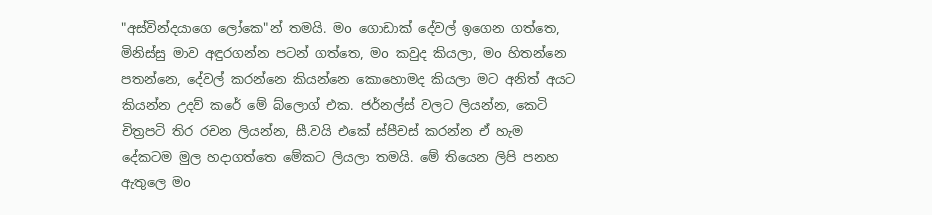"අස්වින්දයාගෙ ලෝකෙ"න් තමයි. මo ගොඩාක් දේවල් ඉගෙන ගත්තෙ, මිනිස්සු මාව අඳුරගන්න පටන් ගත්තෙ, මo කවුද කියලා, මo හිතන්නෙ පතන්නෙ, දේවල් කරන්නෙ කියන්නෙ කොහොමද කියලා මට අනිත් අයට කියන්න උදව් කරේ මේ බ්ලොග් එක. ජර්නල්ස් වලට ලියන්න, කෙටි චිත්‍රපටි තිර රචන ලියන්න, සී.වයි එකේ ස්පීචස් කරන්න ඒ හැම දේකටම මුල හදාගත්තෙ මේකට ලියලා තමයි. මේ තියෙන ලිපි පනහ ඇතුලෙ මo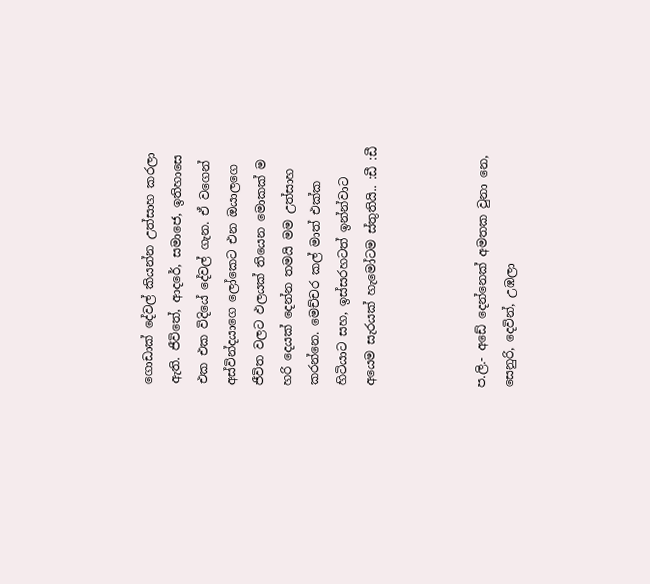ගොඩාක් දේවල් කියන්න උත්සාහ කරලා ඇති. ජීවිතේ, ආදරේ, සමාජෙ, ඉතිහාසෙ එක එක විදියේ දේවල් ගැන. ඒ වගෙන් අස්වින්දයාගෙ ලෝකෙට එන ඔයාලගෙ ජීවිත වලට ඵලයක් තියෙන මොකක් ම හරි දෙයක් දෙන්න තමයි මම උත්සාහ කරන්නෙ. මෙච්චර කල් මාත් එක්ක හිටියාට සහ, ඉස්සරහටත් ඉන්න්වාට අයෙම සැරයක් හැමෝටම ස්තුතියි.. :ඩී :ඩී



ප.ලි.- අඩේ දෙන්නෙක් අමතක වුනා නෙ, සෙනුරි, දෙවින්, උඹලා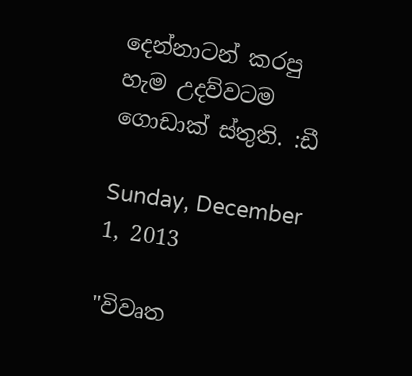දෙන්නාටන් කරපු හැම උදව්වටම ගොඩාක් ස්තුති. :ඩී

Sunday, December 1, 2013

"විවෘත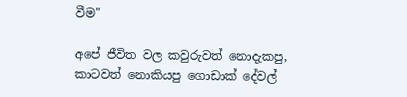වීම"

අපේ ජීවිත වල කවුරුවත් නොදැකපු, කාටවත් නොකියපු ගොඩාක් දේවල්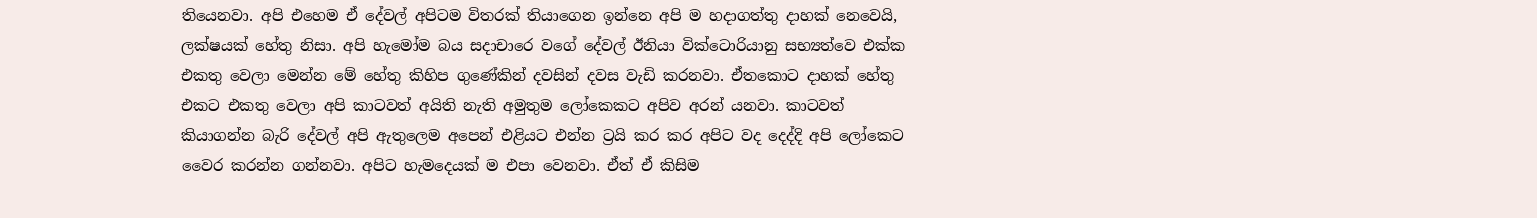තියෙනවා. අපි එහෙම ඒ දේවල් අපිටම විතරක් තියාගෙන ඉන්නෙ අපි ම හදාගත්තු දාහක් නෙවෙයි, ලක්ෂයක් හේතු නිසා. අපි හැමෝම බය සදාචාරෙ වගේ දේවල් ඊනියා වික්ටොරියානු සභ්‍යත්වෙ එක්ක එකතු වෙලා මෙන්න මේ හේතු කිහිප ගුණේකින් දවසින් දවස වැඩි කරනවා. ඒතකොට දාහක් හේතු එකට එකතු වෙලා අපි කාටවත් අයිති නැති අමුතුම ලෝකෙකට අපිව අරන් යනවා. කාටවත් කියාගන්න බැරි දේවල් අපි ඇතුලෙම අපෙන් එළියට එන්න ට්‍රයි කර කර අපිට වද දෙද්දි අපි ලෝකෙට වෛර කරන්න ගන්නවා. අපිට හැමදෙයක් ම එපා වෙනවා. ඒත් ඒ කිසිම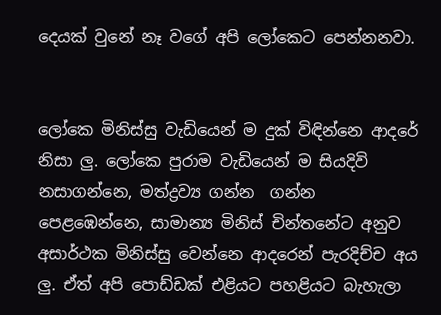දෙයක් වුනේ නෑ වගේ අපි ලෝකෙට පෙන්නනවා.


ලෝකෙ මිනිස්සු වැඩියෙන් ම දුක් විඳින්නෙ ආදරේ නිසා ලු. ලෝකෙ පුරාම වැඩියෙන් ම සියදිවි නසාගන්නෙ, මත්ද්‍රව්‍ය ගන්න  ගන්න පෙළඹෙන්නෙ, සාමාන්‍ය මිනිස් චින්තනේට අනුව අසාර්ථක මිනිස්සු වෙන්නෙ ආදරෙන් පැරදිච්ච අය ලු. ඒත් අපි පොඩ්ඩක් එළියට පහළියට බැහැලා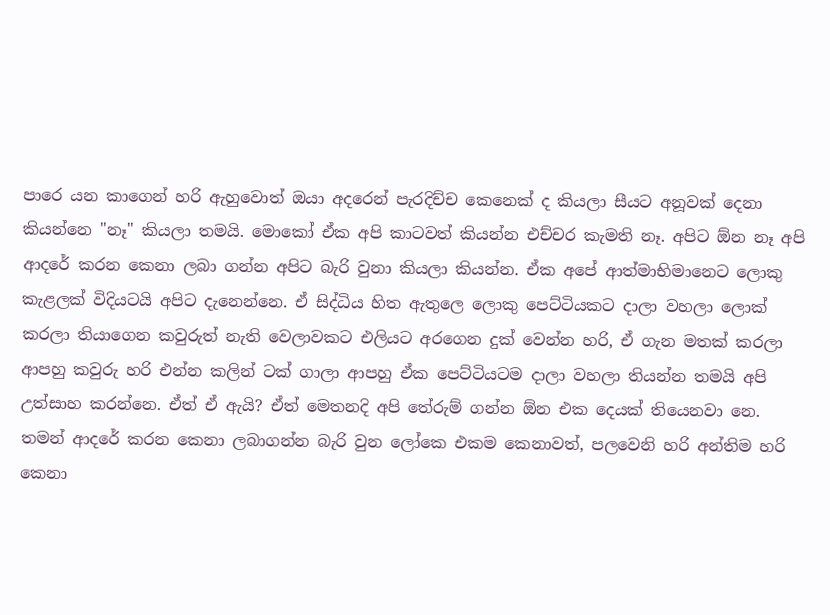පාරෙ යන කාගෙන් හරි ඇහුවොත් ඔයා අදරෙන් පැරදිච්ච කෙනෙක් ද කියලා සීයට අනූවක් දෙනා කියන්නෙ "නෑ" කියලා තමයි. මොකෝ ඒක අපි කාටවත් කියන්න එච්චර කැමති නෑ. අපිට ඕන නෑ අපි ආදරේ කරන කෙනා ලබා ගන්න අපිට බැරි වුනා කියලා කියන්න. ඒක අපේ ආත්මාභිමානෙට ලොකු කැළලක් විදියටයි අපිට දැනෙන්නෙ. ඒ සිද්ධිය හිත ඇතුලෙ ලොකු පෙට්ටියකට දාලා වහලා ලොක් කරලා තියාගෙන කවුරුත් නැති වෙලාවකට එලියට අරගෙන දුක් වෙන්න හරි, ඒ ගැන මතක් කරලා ආපහු කවුරු හරි එන්න කලින් ටක් ගාලා ආපහු ඒක පෙට්ටියටම දාලා වහලා තියන්න තමයි අපි උත්සාහ කරන්නෙ. ඒත් ඒ ඇයි? ඒත් මෙතනදි අපි තේරුම් ගන්න ඕන එක දෙයක් තියෙනවා නෙ. තමන් ආදරේ කරන කෙනා ලබාගන්න බැරි වුන ලෝකෙ එකම කෙනාවත්, පලවෙනි හරි අන්තිම හරි කෙනා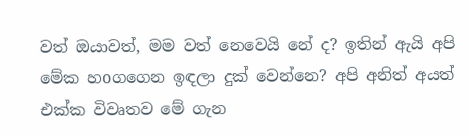වත් ඔයාවත්, මම වත් නෙවෙයි නේ ද? ඉතින් ඇයි අපි මේක හoගගෙන ඉඳලා දුක් වෙන්නෙ? අපි අනිත් අයත් එක්ක විවෘතව මේ ගැන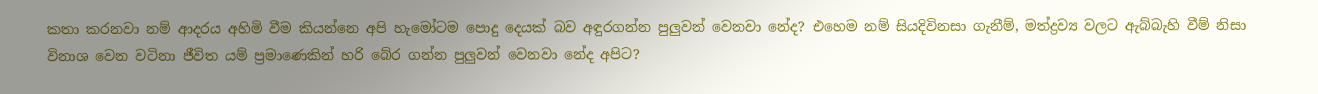කතා කරනවා නම් ආදරය අහිමි වීම කියන්නෙ අපි හැමෝටම පොදු දෙයක් බව අඳුරගන්න පුලුවන් වෙනවා නේද? එහෙම නම් සියදිවිනසා ගැනීම්, මත්ද්‍රව්‍ය වලට ඇබ්බැහි වීම් නිසා විනාශ වෙන වටිනා ජීවිත යම් ප්‍රමාණෙකින් හරි බේර ගන්න පුලුවන් වෙනවා නේද අපිට?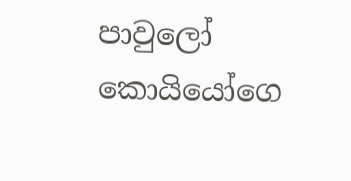පාවුලෝ කොයියෝගෙ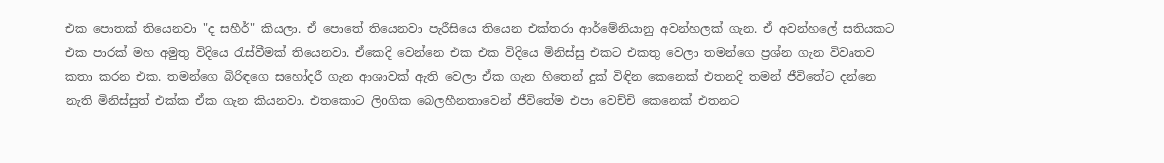එක පොතක් තියෙනවා "ද සහීර්" කියලා. ඒ පොතේ තියෙනවා පැරීසියෙ තියෙන එක්තරා ආර්මේනියානු අවන්හලක් ගැන. ඒ අවන්හලේ සතියකට එක පාරක් මහ අමුතු විදියෙ රැස්වීමක් තියෙනවා. ඒකෙදි වෙන්නෙ එක එක විදියෙ මිනිස්සු එකට එකතු වෙලා තමන්ගෙ ප්‍රශ්න ගැන විවෘතව කතා කරන එක. තමන්ගෙ බිරිඳගෙ සහෝදරී ගැන ආශාවක් ඇති වෙලා ඒක ගැන හිතෙන් දුක් විඳින කෙනෙක් එතනදි තමන් ජීවිතේට දන්නෙ නැති මිනිස්සුත් එක්ක ඒක ගැන කියනවා. එතකොට ලිoගික බෙලහීනතාවෙන් ජීවිතේම එපා වෙච්චි කෙනෙක් එතනට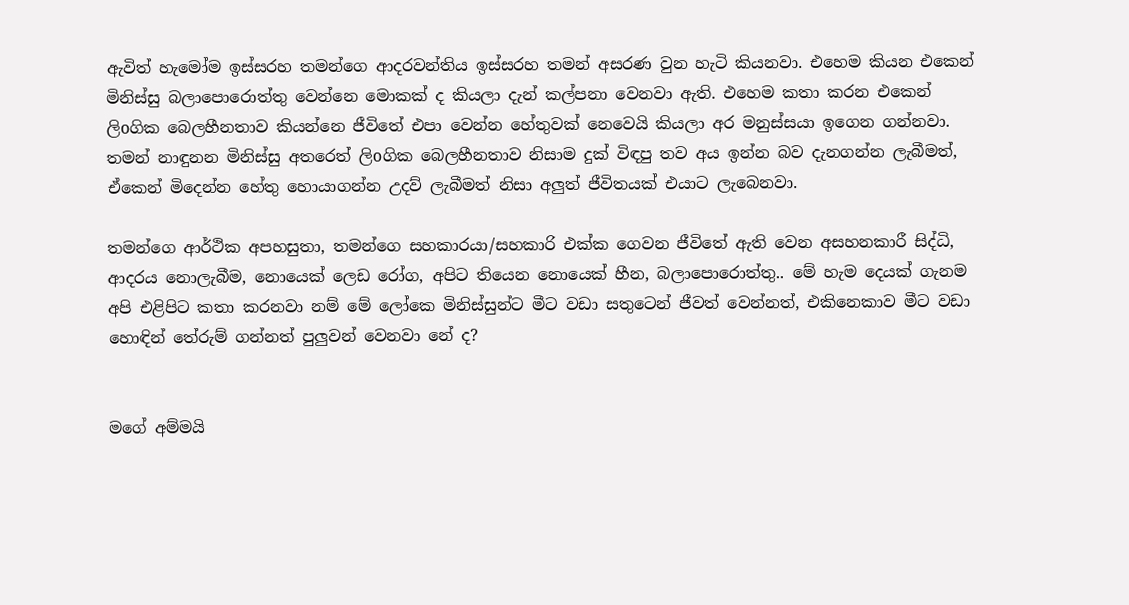ඇවිත් හැමෝම ඉස්සරහ තමන්ගෙ ආදරවන්තිය ඉස්සරහ තමන් අසරණ වුන හැටි කියනවා. එහෙම කියන එකෙන් මිනිස්සු බලාපොරොත්තු වෙන්නෙ මොකක් ද කියලා දැන් කල්පනා වෙනවා ඇති. එහෙම කතා කරන එකෙන් ලිoගික බෙලහීනතාව කියන්නෙ ජීවිතේ එපා වෙන්න හේතුවක් නෙවෙයි කියලා අර මනුස්සයා ඉගෙන ගන්නවා. තමන් නාඳුනන මිනිස්සු අතරෙත් ලිoගික බෙලහීනතාව නිසාම දුක් විඳපු තව අය ඉන්න බව දැනගන්න ලැබීමත්, ඒකෙන් මිදෙන්න හේතු හොයාගන්න උදව් ලැබීමත් නිසා අලුත් ජීවිතයක් එයාට ලැබෙනවා.

තමන්ගෙ ආර්ථික අපහසුතා, තමන්ගෙ සහකාරයා/සහකාරි එක්ක ගෙවන ජීවිතේ ඇති වෙන අසහනකාරී සිද්ධි, ආදරය නොලැබීම, නොයෙක් ලෙඩ රෝග, අපිට තියෙන නොයෙක් හීන, බලාපොරොත්තු.. මේ හැම දෙයක් ගැනම අපි එළිපිට කතා කරනවා නම් මේ ලෝකෙ මිනිස්සුන්ට මීට වඩා සතුටෙන් ජීවත් වෙන්නත්, එකිනෙකාව මීට වඩා හොඳින් තේරුම් ගන්නත් පුලුවන් වෙනවා නේ ද?


මගේ අම්මයි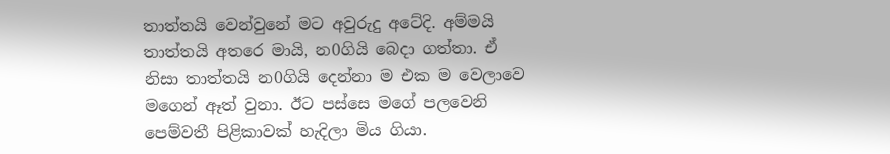තාත්තයි වෙන්වුනේ මට අවුරුදු අටේදි. අම්මයි තාත්තයි අතරෙ මායි, න0ගියි බෙදා ගත්තා. ඒ නිසා තාත්තයි න0ගියි දෙන්නා ම එක ම වෙලාවෙ මගෙන් ඈත් වුනා. ඊට පස්සෙ මගේ පලවෙනි පෙම්වතී පිළිකාවක් හැදිලා මිය ගියා.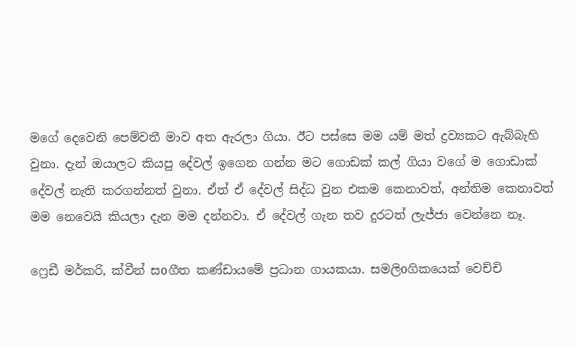මගේ දෙවෙනි පෙම්වතී මාව අත ඇරලා ගියා. ඊට පස්සෙ මම යම් මත් ද්‍රව්‍යකට ඇබ්බැහි වුනා. දැන් ඔයාලට කියපු දේවල් ඉගෙන ගන්න මට ගොඩක් කල් ගියා වගේ ම ගොඩාක් දේවල් නැති කරගන්නත් වුනා. ඒත් ඒ දේවල් සිද්ධ වුන එකම කෙනාවත්, අන්තිම කෙනාවත් මම නෙවෙයි කියලා දැන මම දන්නවා. ඒ දේවල් ගැන තව දුරටත් ලැජ්ජා වෙන්නෙ නෑ.

ෆ්‍රෙඩී මර්කරි, ක්වීන් සoගීත කණ්ඩායමේ ප්‍රධාන ගායකයා. සමලිoගිකයෙක් වෙච්චි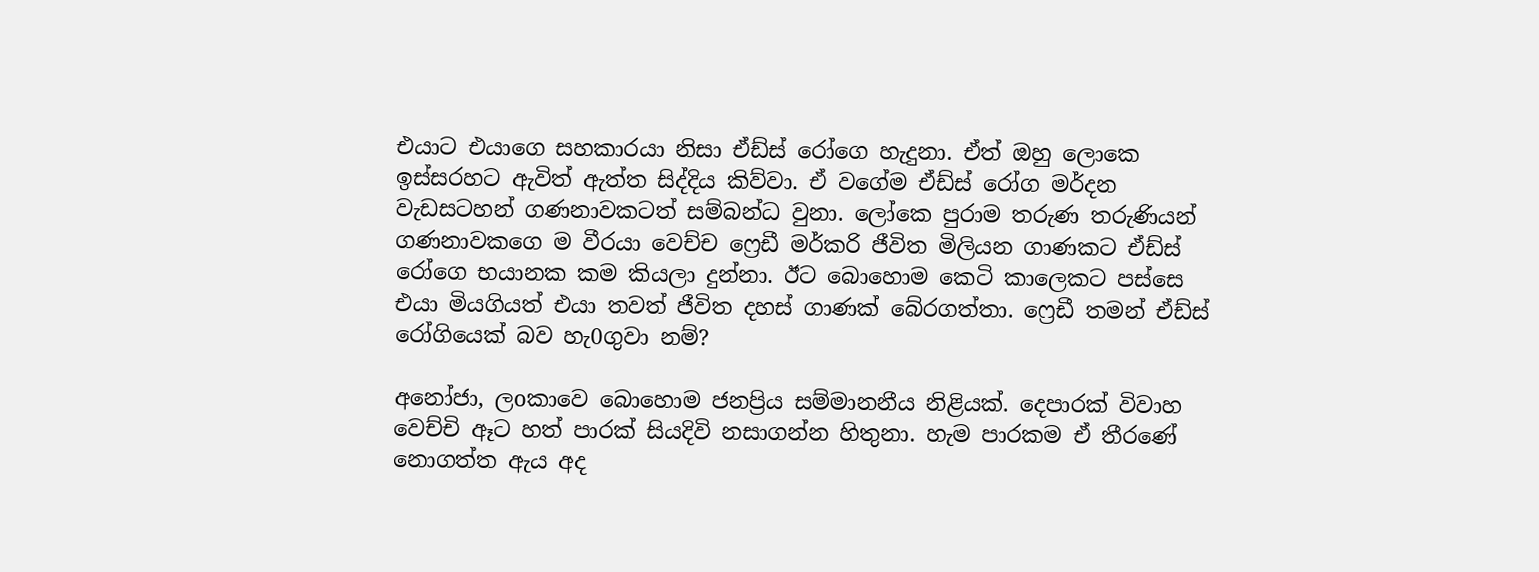එයාට එයාගෙ සහකාරයා නිසා ඒඩ්ස් රෝගෙ හැදුනා. ඒත් ඔහු ලොකෙ ඉස්සරහට ඇවිත් ඇත්ත සිද්දිය කිව්වා. ඒ වගේම ඒඩ්ස් රෝග මර්දන වැඩසටහන් ගණනාවකටත් සම්බන්ධ වුනා. ලෝකෙ පුරාම තරුණ තරුණියන් ගණනාවකගෙ ම වීරයා වෙච්ච ෆ්‍රෙඩී මර්කරි ජීවිත මිලියන ගාණකට ඒඩ්ස් රෝගෙ භයානක කම කියලා දුන්නා. ඊට බොහොම කෙටි කාලෙකට පස්සෙ එයා මියගියත් එයා තවත් ජීවිත දහස් ගාණක් බේරගත්තා. ෆ්‍රෙඩී තමන් ඒඩ්ස් රෝගියෙක් බව හැ0ගුවා නම්?

අනෝජා, ලoකාවෙ බොහොම ජනප්‍රිය සම්මානනීය නිළියක්. දෙපාරක් විවාහ වෙච්චි ඈට හත් පාරක් සියදිවි නසාගන්න හිතුනා. හැම පාරකම ඒ තීරණේ නොගත්ත ඇය අද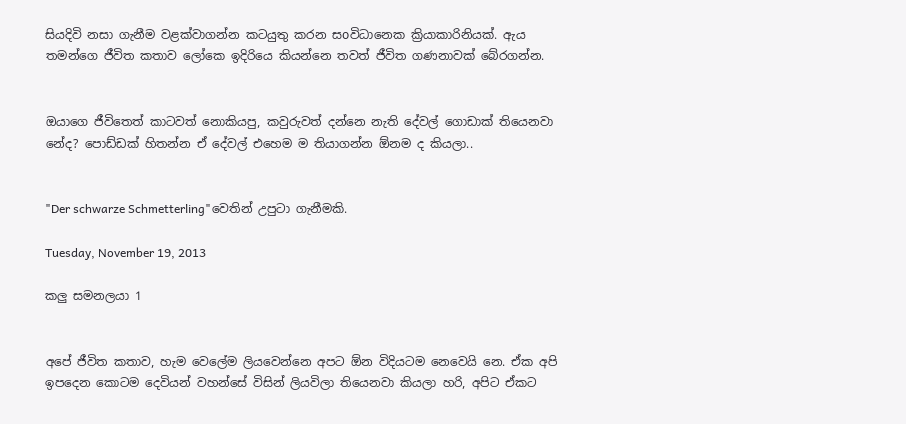සියදිවි නසා ගැනීම වළක්වාගන්න කටයුතු කරන සoවිධානෙක ක්‍රියාකාරිනියක්. ඇය තමන්ගෙ ජීවිත කතාව ලෝකෙ ඉදිරියෙ කියන්නෙ තවත් ජීවිත ගණනාවක් බේරගන්න.


ඔයාගෙ ජීවිතෙත් කාටවත් නොකියපු, කවුරුවත් දන්නෙ නැති දේවල් ගොඩාක් තියෙනවා නේද? පොඩ්ඩක් හිතන්න ඒ දේවල් එහෙම ම තියාගන්න ඕනම ද කියලා..


"Der schwarze Schmetterling"වෙතින් උපුටා ගැනීමකි.

Tuesday, November 19, 2013

කලු සමනලයා 1


අපේ ජීවිත කතාව, හැම වෙලේම ලියවෙන්නෙ අපට ඕන විදියටම නෙවෙයි නෙ. ඒක අපි ඉපදෙන කොටම දෙවියන් වහන්සේ විසින් ලියවිලා තියෙනවා කියලා හරි, අපිට ඒකට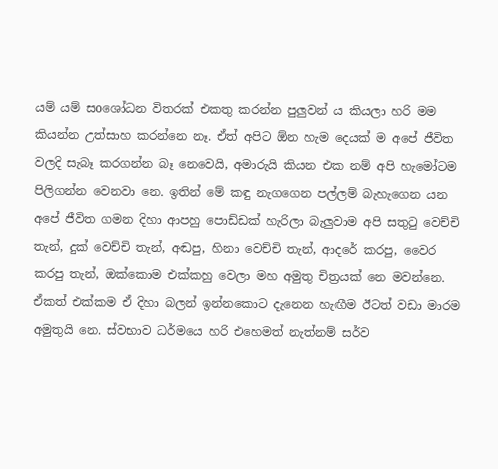යම් යම් සoශෝධන විතරක් එකතු කරන්න පුලුවන් ය කියලා හරි මම කියන්න උත්සාහ කරන්නෙ නෑ. ඒත් අපිට ඕන හැම දෙයක් ම අපේ ජීවිත වලදි සැබෑ කරගන්න බෑ නෙවෙයි, අමාරුයි කියන එක නම් අපි හැමෝටම පිලිගන්න වෙනවා නෙ. ඉතින් මේ කඳු නැගගෙන පල්ලම් බැහැගෙන යන අපේ ජීවිත ගමන දිහා ආපහු පොඩ්ඩක් හැරිලා බැලුවාම අපි සතුටු වෙච්චි තැන්, දුක් වෙච්චි තැන්, අඬපු, හිනා වෙච්චි තැන්, ආදරේ කරපු, වෛර කරපු තැන්, ඔක්කොම එක්කහු වෙලා මහ අමුතු චිත්‍රයක් නෙ මවන්නෙ. ඒකත් එක්කම ඒ දිහා බලන් ඉන්නකොට දැනෙන හැඟීම ඊටත් වඩා මාරම අමුතුයි නෙ. ස්වභාව ධර්මයෙ හරි එහෙමත් නැත්නම් සර්ව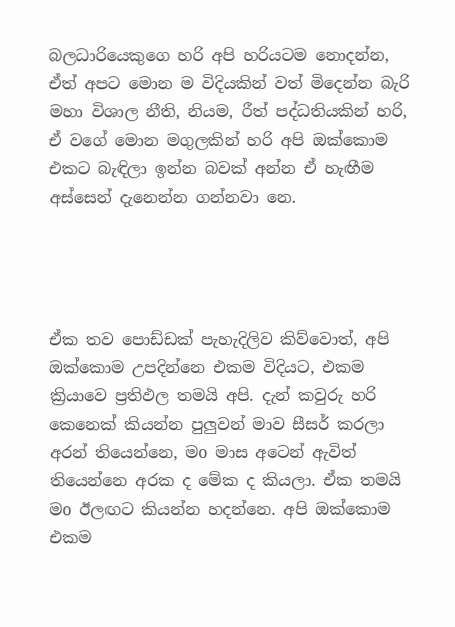බලධාරියෙකුගෙ හරි අපි හරියටම නොදන්න, ඒත් අපට මොන ම විදියකින් වත් මිදෙන්න බැරි මහා විශාල නීති, නියම, රීත් පද්ධතියකින් හරි, ඒ වගේ මොන මගුලකින් හරි අපි ඔක්කොම එකට බැඳිලා ඉන්න බවක් අන්න ඒ හැඟීම අස්සෙන් දැනෙන්න ගන්නවා නෙ.




ඒක තව පොඩ්ඩක් පැහැදිලිව කිව්වොත්, අපි ඔක්කොම උපදින්නෙ එකම විදියට, එකම ක්‍රියාවෙ ප්‍රතිඵල තමයි අපි. දැන් කවුරු හරි කෙනෙක් කියන්න පුලුවන් මාව සීසර් කරලා අරන් තියෙන්නෙ, මo මාස අටෙන් ඇවිත් තියෙන්නෙ අරක ද මේක ද කියලා. ඒක තමයි මo ඊලඟට කියන්න හදන්නෙ. අපි ඔක්කොම එකම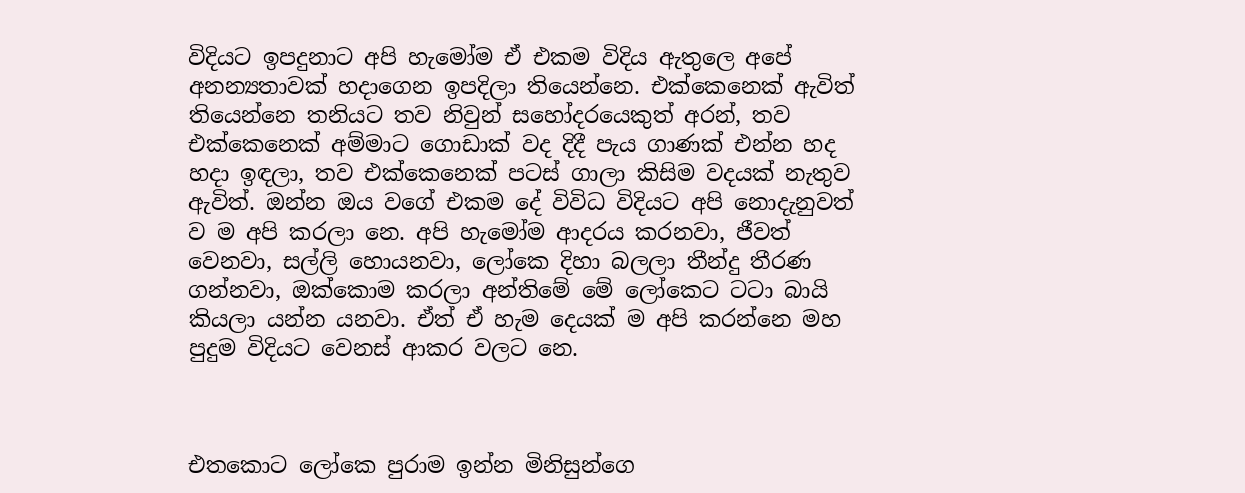විදියට ඉපදුනාට අපි හැමෝම ඒ එකම විදිය ඇතුලෙ අපේ අනන්‍යතාවක් හදාගෙන ඉපදිලා තියෙන්නෙ. එක්කෙනෙක් ඇවිත් තියෙන්නෙ තනියට තව නිවුන් සහෝදරයෙකුත් අරන්, තව එක්කෙනෙක් අම්මාට ගොඩාක් වද දිදී පැය ගාණක් එන්න හද හදා ඉඳලා, තව එක්කෙනෙක් පටස් ගාලා කිසිම වදයක් නැතුව ඇවිත්. ඔන්න ඔය වගේ එකම දේ විවිධ විදියට අපි නොදැනුවත් ව ම අපි කරලා නෙ. අපි හැමෝම ආදරය කරනවා, ජීවත් වෙනවා, සල්ලි හොයනවා, ලෝකෙ දිහා බලලා තීන්දු තීරණ ගන්නවා, ඔක්කොම කරලා අන්තිමේ මේ ලෝකෙට ටටා බායි කියලා යන්න යනවා. ඒත් ඒ හැම දෙයක් ම අපි කරන්නෙ මහ පුදුම විදියට වෙනස් ආකර වලට නෙ.



එතකොට ලෝකෙ පුරාම ඉන්න මිනිසුන්ගෙ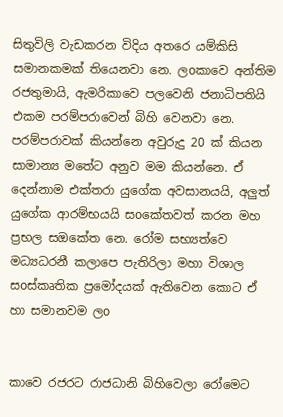සිතුවිලි වැඩකරන විදිය අතරෙ යම්කිසි සමානකමක් තියෙනවා නෙ. ලoකාවෙ අන්තිම රජතුමායි, ඇමරිකාවෙ පලවෙනි ජනාධිපතියි එකම පරම්පරාවෙන් බිහි වෙනවා නෙ. පරම්පරාවක් කියන්නෙ අවුරුදු 20 ක් කියන සාමාන්‍ය මතේට අනුව මම කියන්නෙ. ඒ දෙන්නාම එක්තරා යුගේක අවසානයයි, අලුත් යුගේක ආරම්භයයි සoකේතවත් කරන මහ ප්‍රභල සඔකේත නෙ. රෝම සභ්‍යත්වෙ මධ්‍යධරනී කලාපෙ පැතිරිලා මහා විශාල සoස්කෘතික ප්‍රමෝදයක් ඇතිවෙන කොට ඒ හා සමානවම ලo


කාවෙ රජරට රාජධානි බිහිවෙලා රෝමෙට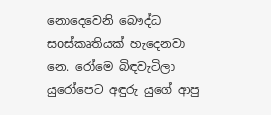නොදෙවෙනි බෞද්ධ සoස්කෘතියක් හැදෙනවා නෙ. රෝමෙ බිඳවැටිලා යුරෝපෙට අඳුරු යුගේ ආපු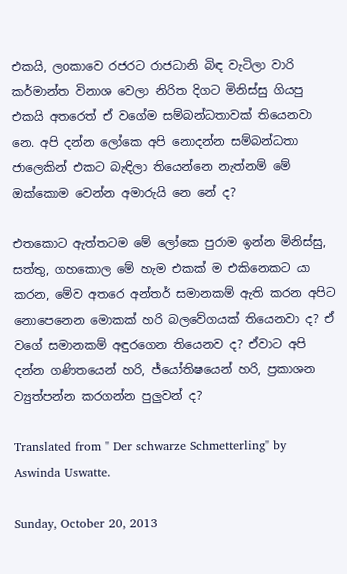එකයි, ලoකාවෙ රජරට රාජධානි බිඳ වැටිලා වාරි කර්මාන්ත විනාශ වෙලා නිරිත දිගට මිනිස්සු ගියපු එකයි අතරෙත් ඒ වගේම සම්බන්ධතාවක් තියෙනවා නෙ. අපි දන්න ලෝකෙ අපි නොදන්න සම්බන්ධතා ජාලෙකින් එකට බැඳිලා තියෙන්නෙ නැත්නම් මේ ඔක්කොම වෙන්න අමාරුයි නෙ නේ ද?

එතකොට ඇත්තටම මේ ලෝකෙ පුරාම ඉන්න මිනිස්සු, සත්තු, ගහකොල මේ හැම එකක් ම එකිනෙකට යා කරන, මේව අතරෙ අන්තර් සමානකම් ඇති කරන අපිට නොපෙනෙන මොකක් හරි බලවේගයක් තියෙනවා ද? ඒ වගේ සමානකම් අඳුරගෙන තියෙනව ද? ඒවාට අපි දන්න ගණිතයෙන් හරි, ජ්යෝතිෂයෙන් හරි, ප්‍රකාශන ව්‍යුත්පන්න කරගන්න පුලුවන් ද?

Translated from " Der schwarze Schmetterling" by Aswinda Uswatte.

Sunday, October 20, 2013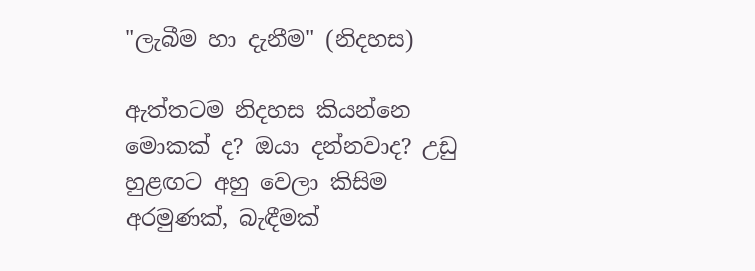"ලැබීම හා දැනීම" (නිදහස)

ඇත්තටම නිදහස කියන්නෙ මොකක් ද? ඔයා දන්නවාද? උඩු හුළඟට අහු වෙලා කිසිම අරමුණක්, බැඳීමක්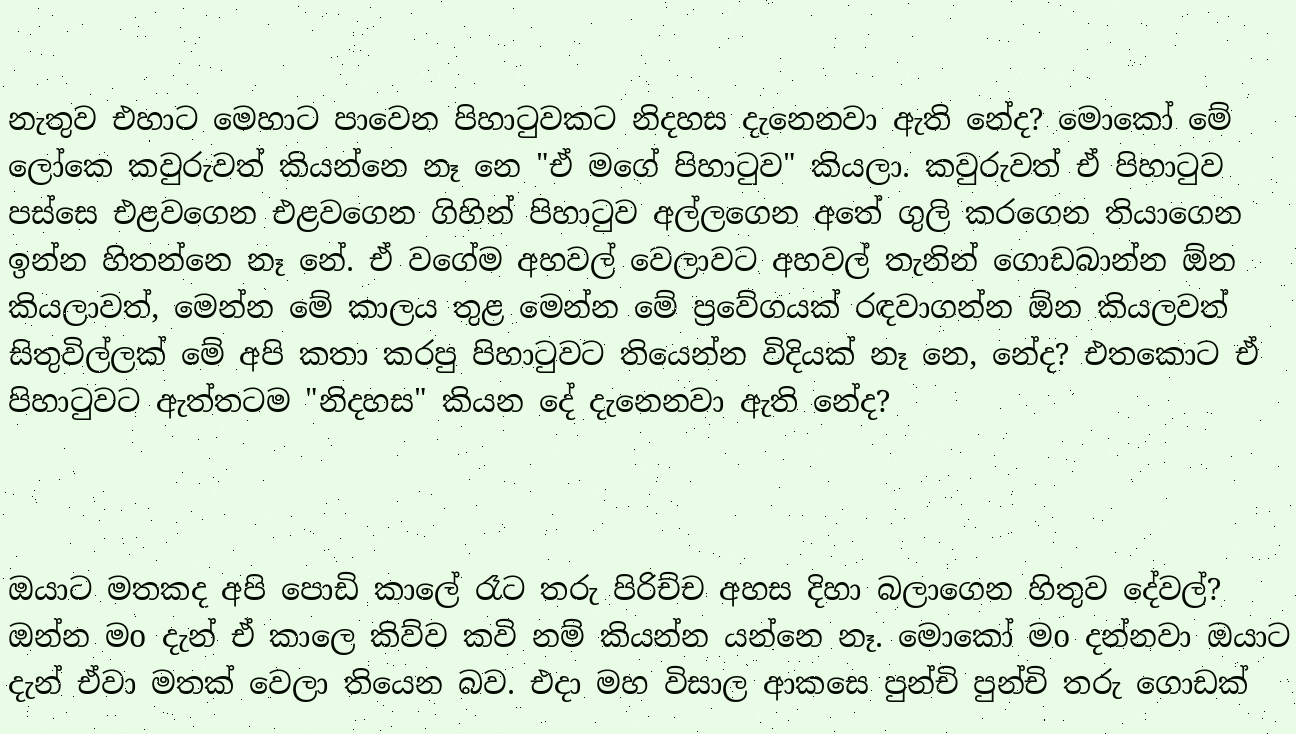නැතුව එහාට මෙහාට පාවෙන පිහාටුවකට නිදහස දැනෙනවා ඇති නේද? මොකෝ මේ ලෝකෙ කවුරුවත් කියන්නෙ නෑ නෙ "ඒ මගේ පිහාටුව" කියලා. කවුරුවත් ඒ පිහාටුව පස්සෙ එළවගෙන එළවගෙන ගිහින් පිහාටුව අල්ලගෙන අතේ ගුලි කරගෙන තියාගෙන ඉන්න හිතන්නෙ නෑ නේ. ඒ වගේම අහවල් වෙලාවට අහවල් තැනින් ගොඩබාන්න ඕන කියලාවත්, මෙන්න මේ කාලය තුළ මෙන්න මේ ප්‍රවේගයක් රඳවාගන්න ඕන කියලවත් සිතුවිල්ලක් මේ අපි කතා කරපු පිහාටුවට තියෙන්න විදියක් නෑ නෙ, නේද? එතකොට ඒ පිහාටුවට ඇත්තටම "නිදහස" කියන දේ දැනෙනවා ඇති නේද?



ඔයාට මතකද අපි පොඩි කාලේ රෑට තරු පිරිච්ච අහස දිහා බලාගෙන හිතුව දේවල්? ඔන්න මo දැන් ඒ කාලෙ කිව්ව කවි නම් කියන්න යන්නෙ නෑ. මොකෝ මo දන්නවා ඔයාට දැන් ඒවා මතක් වෙලා තියෙන බව. එදා මහ විසාල ආකසෙ පුන්චි පුන්චි තරු ගොඩක්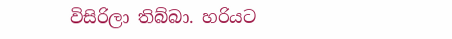විසිරිලා තිබ්බා. හරියට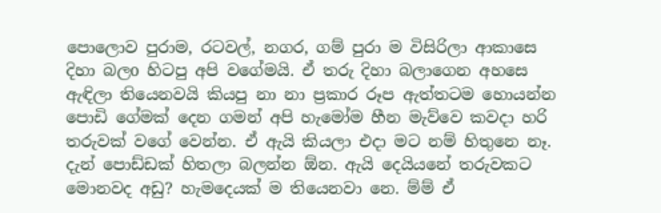පොලොව පුරාම, රටවල්, නගර, ගම් පුරා ම විසිරිලා ආකාසෙ දිහා බලo හිටපු අපි වගේමයි. ඒ තරු දිහා බලාගෙන අහසෙ ඇඳිලා තියෙනවයි කියපු නා නා ප්‍රකාර රූප ඇත්තටම හොයන්න පොඩි ගේමක් දෙන ගමන් අපි හැමෝම හීන මැව්වෙ කවදා හරි තරුවක් වගේ වෙන්න. ඒ ඇයි කියලා එදා මට නම් හිතුනෙ නෑ. දැන් පොඩ්ඩක් හිතලා බලන්න ඕන. ඇයි දෙයියනේ තරුවකට මොනවද අඩු? හැමදෙයක් ම තියෙනවා නෙ. ම්ම් ඒ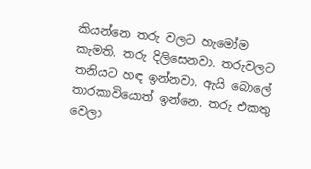කියන්නෙ තරු වලට හැමෝම කැමති. තරු දිලිසෙනවා. තරුවලට තනියට හඳ ඉන්නවා. ඇයි බොලේ තාරකාවියොත් ඉන්නෙ. තරු එකතු වෙලා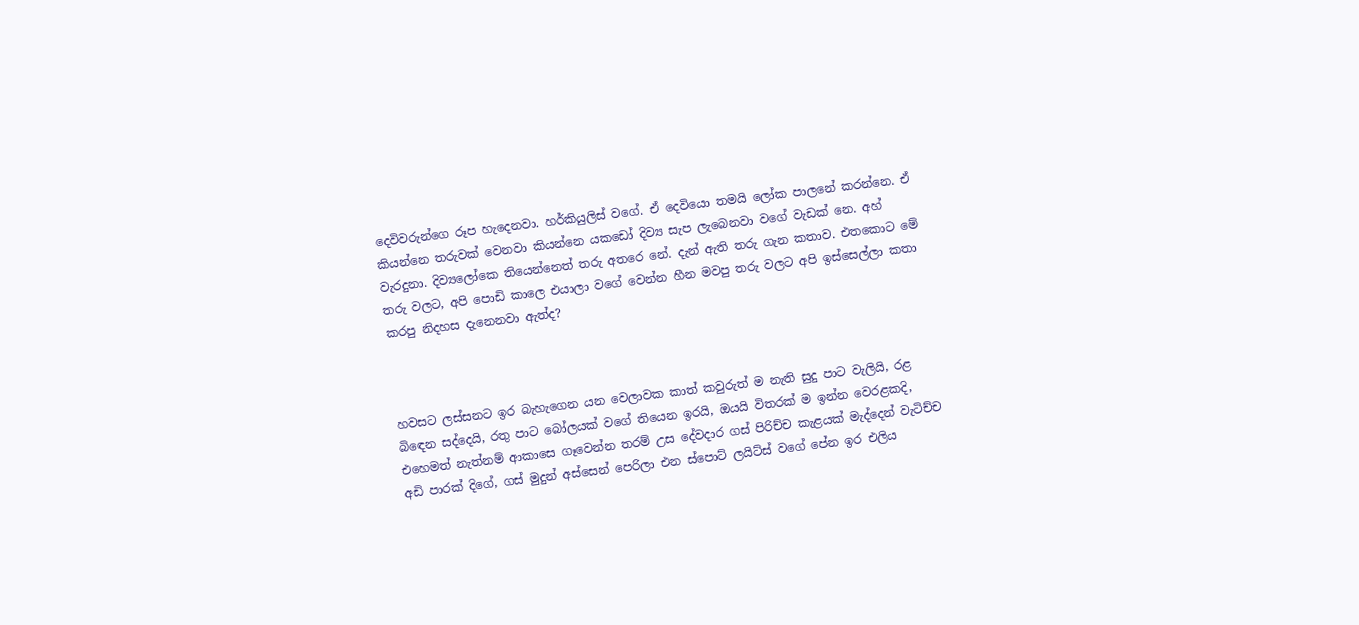දෙවිවරුන්ගෙ රූප හැදෙනවා. හර්කියුලිස් වගේ. ඒ දෙවියො තමයි ලෝක පාලනේ කරන්නෙ. ඒ කියන්නෙ තරුවක් වෙනවා කියන්නෙ යකඩෝ දිව්‍ය සැප ලැබෙනවා වගේ වැඩක් නෙ. අහ් වැරදුනා. දිව්‍යලෝකෙ තියෙන්නෙත් තරු අතරෙ නේ. දැන් ඇති තරු ගැන කතාව. එතකොට මේ තරු වලට, අපි පොඩි කාලෙ එයාලා වගේ වෙන්න හීන මවපු තරු වලට අපි ඉස්සෙල්ලා කතා කරපු නිදහස දැනෙනවා ඇත්ද?



හවසට ලස්සනට ඉර බැහැගෙන යන වෙලාවක කාත් කවුරුත් ම නැති සුදු පාට වැලියි, රළ බිඳෙන සද්දෙයි, රතු පාට බෝලයක් වගේ තියෙන ඉරයි, ඔයයි විතරක් ම ඉන්න වෙරළකදි, එහෙමත් නැත්නම් ආකාසෙ ගෑවෙන්න තරම් උස දේවදාර ගස් පිරිච්ච කැළයක් මැද්දෙන් වැටිච්ච අඩි පාරක් දිගේ, ගස් මුදුන් අස්සෙන් පෙරිලා එන ස්පොට් ලයිට්ස් වගේ පේන ඉර එලිය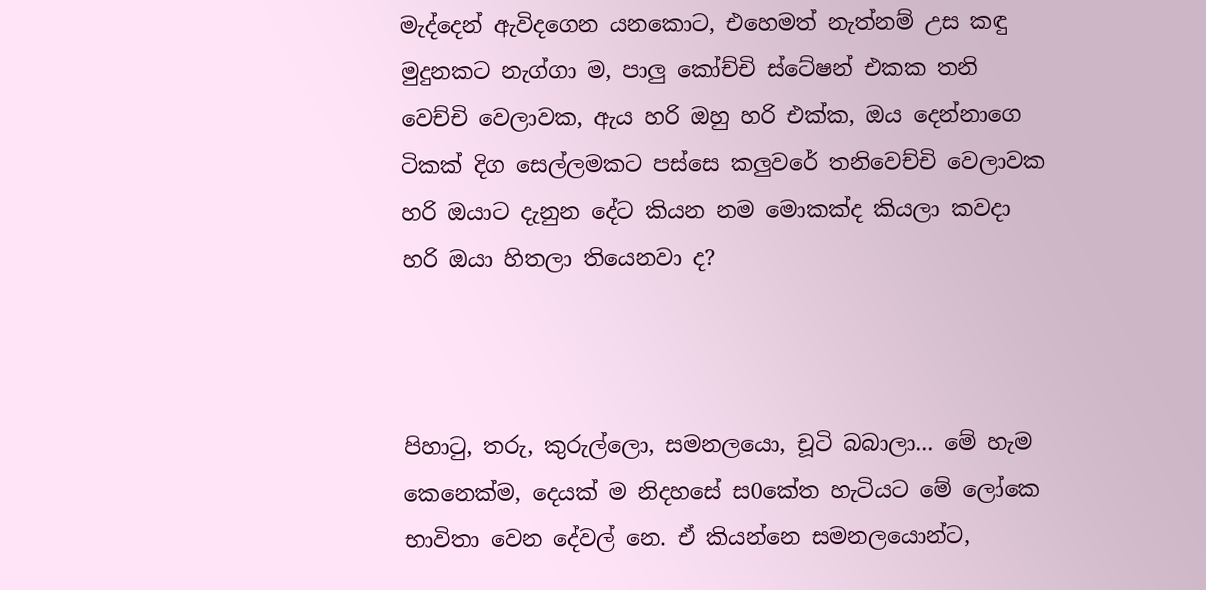මැද්දෙන් ඇවිදගෙන යනකොට, එහෙමත් නැත්නම් උස කඳු මුදුනකට නැග්ගා ම, පාලු කෝච්චි ස්ටේෂන් එකක තනි වෙච්චි වෙලාවක, ඇය හරි ඔහු හරි එක්ක, ඔය දෙන්නාගෙ ටිකක් දිග සෙල්ලමකට පස්සෙ කලුවරේ තනිවෙච්චි වෙලාවක හරි ඔයාට දැනුන දේට කියන නම මොකක්ද කියලා කවදා හරි ඔයා හිතලා තියෙනවා ද?



පිහාටු, තරු, කුරුල්ලො, සමනලයො, චූටි බබාලා... මේ හැම කෙනෙක්ම, දෙයක් ම නිදහසේ ස0කේත හැටියට මේ ලෝකෙ භාවිතා වෙන දේවල් නෙ. ඒ කියන්නෙ සමනලයොන්ට,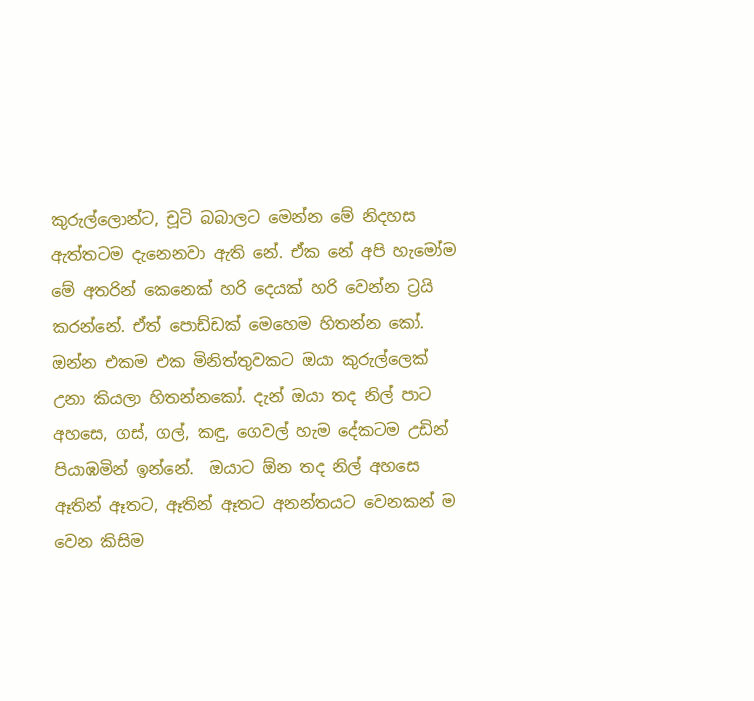කුරුල්ලොන්ට, චූටි බබාලට මෙන්න මේ නිදහස ඇත්තටම දැනෙනවා ඇති නේ. ඒක නේ අපි හැමෝම මේ අතරින් කෙනෙක් හරි දෙයක් හරි වෙන්න ට්‍රයි කරන්නේ. ඒත් පොඩ්ඩක් මෙහෙම හිතන්න කෝ. ඔන්න එකම එක මිනිත්තුවකට ඔයා කුරුල්ලෙක් උනා කියලා හිතන්නකෝ. දැන් ඔයා තද නිල් පාට අහසෙ, ගස්, ගල්, කඳු, ගෙවල් හැම දේකටම උඩින් පියාඹමින් ඉන්නේ.  ඔයාට ඕන තද නිල් අහසෙ ඈතින් ඈතට, ඈතින් ඈතට අනන්තයට වෙනකන් ම වෙන කිසිම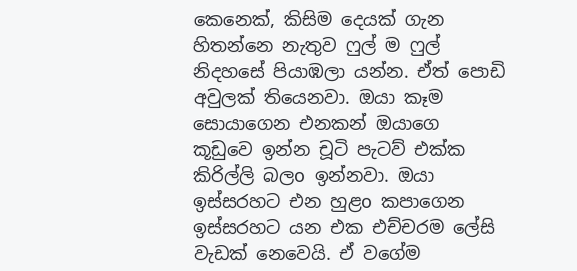කෙනෙක්, කිසිම දෙයක් ගැන හිතන්නෙ නැතුව ෆුල් ම ෆුල් නිදහසේ පියාඹලා යන්න. ඒත් පොඩි අවුලක් තියෙනවා. ඔයා කෑම සොයාගෙන එනකන් ඔයාගෙ කූඩුවෙ ඉන්න චූටි පැටව් එක්ක කිරිල්ලි බලo ඉන්නවා. ඔයා ඉස්සරහට එන හුළo කපාගෙන ඉස්සරහට යන එක එච්චරම ලේසි වැඩක් නෙවෙයි. ඒ වගේම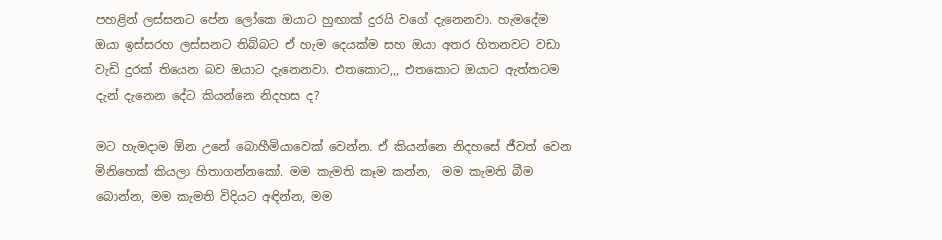පහළින් ලස්සනට පේන ලෝකෙ ඔයාට හුඟාක් දුරයි වගේ දැනෙනවා. හැමදේම ඔයා ඉස්සරහ ලස්සනට තිබ්බට ඒ හැම දෙයක්ම සහ ඔයා අතර හිතනවට වඩා වැඩි දුරක් තියෙන බව ඔයාට දැනෙනවා. එතකොට,,, එතකොට ඔයාට ඇත්තටම දැන් දැනෙන දේට කියන්නෙ නිදහස ද?

මට හැමදාම ඕන උනේ බොහීමියාවෙක් වෙන්න. ඒ කියන්නෙ නිදහසේ ජීවත් වෙන මිනිහෙක් කියලා හිතාගන්නකෝ. මම කැමති කෑම කන්න,  මම කැමති බීම බොන්න, මම කැමති විදියට අඳින්න, මම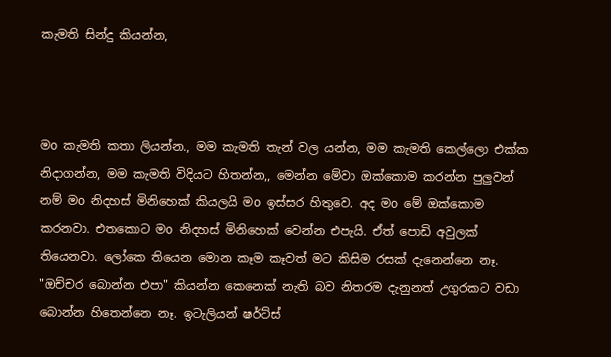කැමති සින්දු කියන්න,



මo කැමති කතා ලියන්න., මම කැමති තැන් වල යන්න, මම කැමති කෙල්ලො එක්ක නිදාගන්න, මම කැමති විදියට හිතන්න,, මෙන්න මේවා ඔක්කොම කරන්න පුලුවන් නම් මo නිදහස් මිනිහෙක් කියලයි මo ඉස්සර හිතුවෙ. අද මo මේ ඔක්කොම කරනවා. එතකොට මo නිදහස් මිනිහෙක් වෙන්න එපැයි. ඒත් පොඩි අවුලක් තියෙනවා. ලෝකෙ තියෙන මොන කෑම කෑවත් මට කිසිම රසක් දැනෙන්නෙ නෑ. "ඔච්චර බොන්න එපා" කියන්න කෙනෙක් නැති බව නිතරම දැනුනත් උගුරකට වඩා බොන්න හිතෙන්නෙ නෑ. ඉටැලියන් ෂර්ට්ස්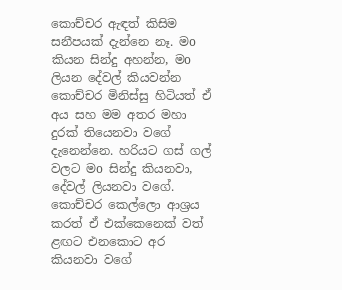කොච්චර ඇඳත් කිසිම සනීපයක් දැන්නෙ නෑ. මo කියන සින්දු අහන්න, මo ලියන දේවල් කියවන්න කොච්චර මිනිස්සු හිටියත් ඒ අය සහ මම අතර මහා දුරක් තියෙනවා වගේ දැනෙන්නෙ. හරියට ගස් ගල් වලට මo සින්දු කියනවා, දේවල් ලියනවා වගේ. කොච්චර කෙල්ලො ආශ්‍රය කරත් ඒ එක්කෙනෙක් වත් ළඟට එනකොට අර කියනවා වගේ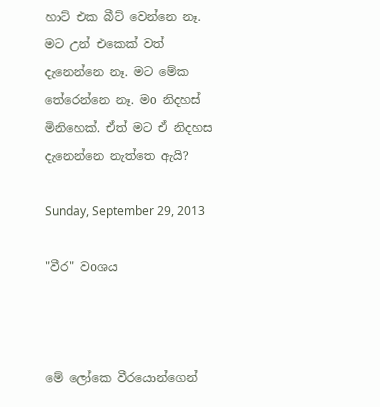හාට් එක බීට් වෙන්නෙ නෑ. මට උන් එකෙක් වත් දැනෙන්නෙ නෑ. මට මේක තේරෙන්නෙ නෑ. මo නිදහස් මිනිහෙක්. ඒත් මට ඒ නිදහස දැනෙන්නෙ නැත්තෙ ඇයි?

Sunday, September 29, 2013

"වීර" වoශය



මේ ලෝකෙ වීරයොන්ගෙන්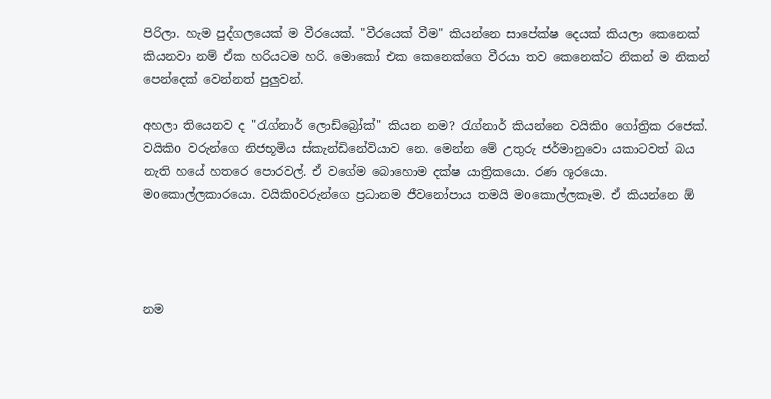පිරිලා. හැම පුද්ගලයෙක් ම වීරයෙක්. "වීරයෙක් වීම" කියන්නෙ සාපේක්ෂ දෙයක් කියලා කෙනෙක් කියනවා නම් ඒක හරියටම හරි. මොකෝ එක කෙනෙක්ගෙ වීරයා තව කෙනෙක්ට නිකන් ම නිකන් පෙන්දෙක් වෙන්නත් පුලුවන්.

අහලා තියෙනව ද "රැග්නාර් ලොඩ්බ්‍රෝක්" කියන නම? රැග්නාර් කියන්නෙ වයිකිo ගෝත්‍රික රජෙක්. වයිකිo වරුන්ගෙ නිජභූමිය ස්කැන්ඩිනේවියාව නෙ. මෙන්න මේ උතුරු ජර්මානුවො යකාටවත් බය නැති හයේ හතරෙ පොරවල්. ඒ වගේම බොහොම දක්ෂ යාත්‍රිකයො. රණ ශූරයො. මoකොල්ලකාරයො. වයිකිoවරුන්ගෙ ප්‍රධානම ජීවනෝපාය තමයි මoකොල්ලකෑම. ඒ කියන්නෙ ඕ




නම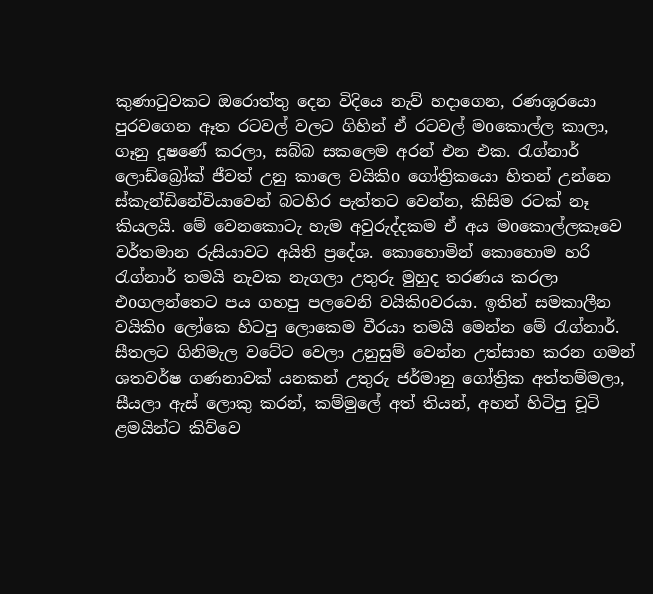කුණාටුවකට ඔරොත්තු දෙන විදියෙ නැව් හදාගෙන, රණශූරයො පුරවගෙන ඈත රටවල් වලට ගිහින් ඒ රටවල් මoකොල්ල කාලා, ගෑනු දූෂණේ කරලා, සබ්බ සකලෙම අරන් එන එක. රැග්නාර් ලොඩ්බ්‍රෝක් ජීවත් උනු කාලෙ වයිකිo ගෝත්‍රිකයො හිතන් උන්නෙ ස්කැන්ඩිනේවියාවෙන් බටහිර පැත්තට වෙන්න, කිසිම රටක් නෑ කියලයි. මේ වෙනකොටැ හැම අවුරුද්දකම ඒ අය මoකොල්ලකෑවෙ වර්තමාන රුසියාවට අයිති ප්‍රදේශ. කොහොමින් කොහොම හරි රැග්නාර් තමයි නැවක නැගලා උතුරු මුහුද තරණය කරලා එoගලන්තෙට පය ගහපු පලවෙනි වයිකිoවරයා. ඉතින් සමකාලීන වයිකිo ලෝකෙ හිටපු ලොකෙම වීරයා තමයි මෙන්න මේ රැග්නාර්. සීතලට ගිනිමැල වටේට වෙලා උනුසුම් වෙන්න උත්සාහ කරන ගමන් ශතවර්ෂ ගණනාවක් යනකන් උතුරු ජර්මානු ගෝත්‍රික අත්තම්මලා, සීයලා ඇස් ලොකු කරන්, කම්මුලේ අත් තියන්, අහන් හිටිපු චූටි ළමයින්ට කිව්වෙ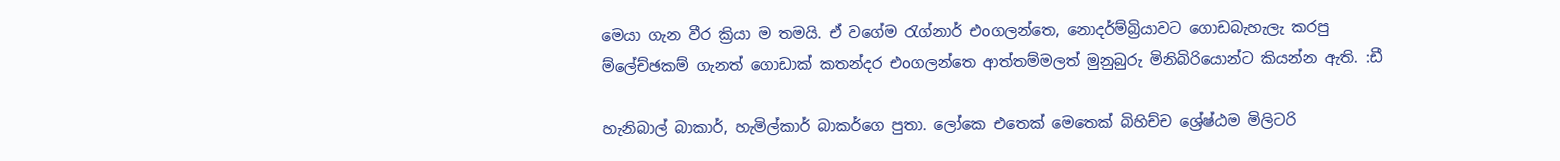මෙයා ගැන වීර ක්‍රියා ම තමයි. ඒ වගේම රැග්නාර් එoගලන්තෙ, නොදර්ම්බ්‍රියාවට ගොඩබැහැලැ කරපු ම්ලේච්ඡකම් ගැනත් ගොඩාක් කතන්දර එoගලන්තෙ ආත්තම්මලත් මුනුබුරු මිනිබිරියොන්ට කියන්න ඇති. :ඩී

හැනිබාල් බාකාර්, හැමිල්කාර් බාකර්ගෙ පුතා. ලෝකෙ එතෙක් මෙතෙක් බිහිච්ච ශ්‍රේෂ්ඨම මිලිටරි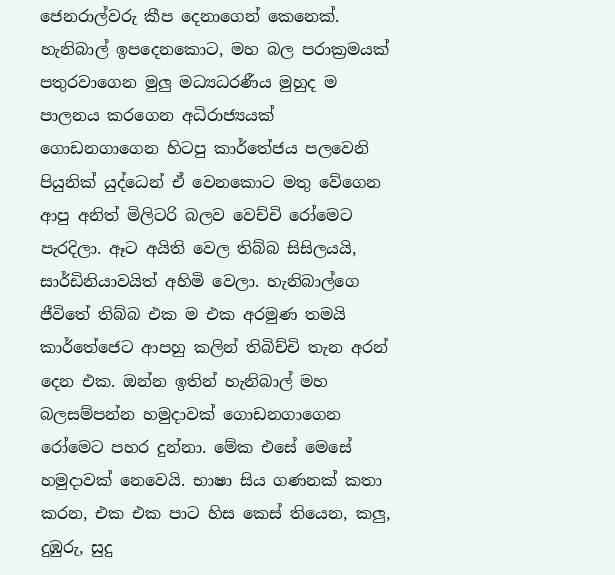ජෙනරාල්වරු කීප දෙනාගෙන් කෙනෙක්. හැනිබාල් ඉපදෙනකොට, මහ බල පරාක්‍රමයක් පතුරවාගෙන මුලු මධ්‍යධරණීය මුහුද ම පාලනය කරගෙන අධිරාජ්‍යයක් ගොඩනගාගෙන හිටපු කාර්තේජය පලවෙනි පියුනික් යුද්ධෙන් ඒ වෙනකොට මතු වේගෙන ආපු අනිත් මිලිටරි බලව වෙච්චි රෝමෙට පැරදිලා. ඈට අයිති වෙල තිබ්බ සිසිලයයි, සාර්ඩිනියාවයිත් අහිමි වෙලා. හැනිබාල්ගෙ ජීවිතේ තිබ්බ එක ම එක අරමුණ තමයි කාර්තේජෙට ආපහු කලින් තිබිච්චි තැන අරන් දෙන එක. ඔන්න ඉතින් හැනිබාල් මහ බලසම්පන්න හමුදාවක් ගොඩනගාගෙන රෝමෙට පහර දුන්නා. මේක එසේ මෙසේ හමුදාවක් නෙවෙයි. භාෂා සිය ගණනක් කතා කරන, එක එක පාට හිස කෙස් තියෙන, කලු, දුඹුරු, සුදු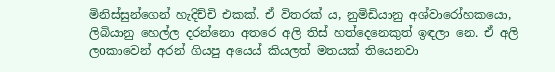මිනිස්සුන්ගෙන් හැදිච්චි එකක්. ඒ විතරක් ය, නුමිඩියානු අශ්වාරෝහකයො, ලිබියානු හෙල්ල දරන්නො අතරෙ අලි තිස් හත්දෙනෙකුත් ඉඳලා නෙ. ඒ අලි ලoකාවෙන් අරන් ගියපු අයෙය් කියලත් මතයක් තියෙනවා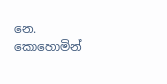නෙ. කොහොමින්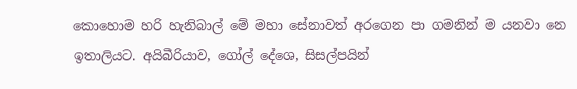කොහොම හරි හැනිබාල් මේ මහා සේනාවත් අරගෙන පා ගමනින් ම යනවා නෙ ඉතාලියට. අයිබීරියාව, ගෝල් දේශෙ, සිසල්පයින්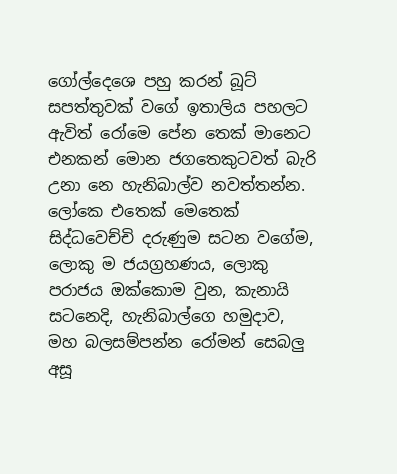ගෝල්දෙශෙ පහු කරන් බූට් සපත්තුවක් වගේ ඉතාලිය පහලට ඇවිත් රෝමෙ පේන තෙක් මානෙට එනකන් මොන ජගතෙකුටවත් බැරි උනා නෙ හැනිබාල්ව නවත්තන්න. ලෝකෙ එතෙක් මෙතෙක් සිද්ධවෙච්චි දරුණුම සටන වගේම, ලොකු ම ජයග්‍රහණය, ලොකු පරාජය ඔක්කොම වුන, කැනායි සටනෙදි, හැනිබාල්ගෙ හමුදාව, මහ බලසම්පන්න රෝමන් සෙබලු අසූ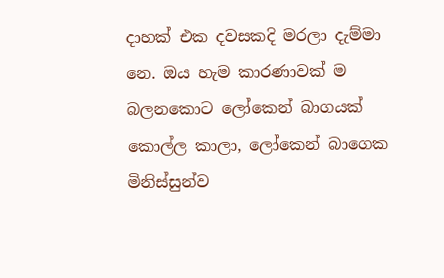දාහක් එක දවසකදි මරලා දැම්මා නෙ. ඔය හැම කාරණාවක් ම බලනකොට ලෝකෙන් බාගයක් කොල්ල කාලා, ලෝකෙන් බාගෙක මිනිස්සුන්ව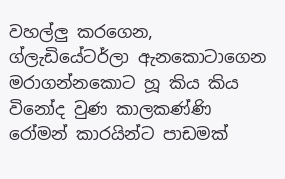වහල්ලු කරගෙන, ග්ලැඩියේටර්ලා ඇනකොටාගෙන මරාගන්නකොට හූ කිය කිය විනෝද වුණ කාලකණ්ණි රෝමන් කාරයින්ට පාඩමක්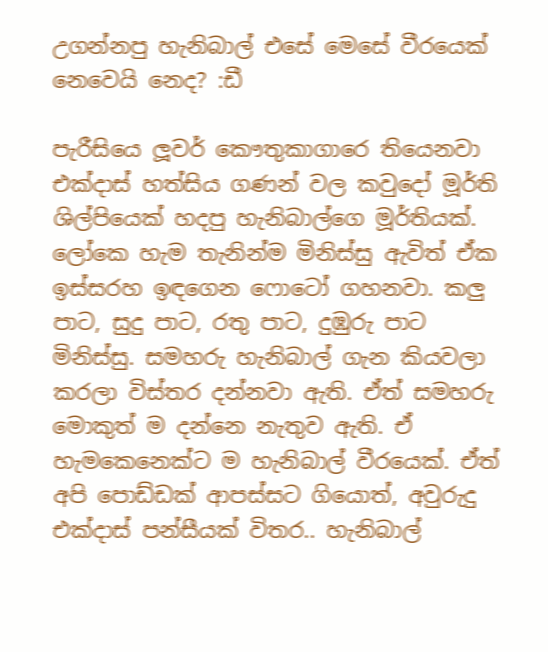උගන්නපු හැනිබාල් එසේ මෙසේ වීරයෙක් නෙවෙයි නෙද? :ඩී

පැරීසියෙ ලූවර් කෞතුකාගාරෙ තියෙනවා එක්දාස් හත්සිය ගණන් වල කවුදෝ මූර්ති ශිල්පියෙක් හදපු හැනිබාල්ගෙ මූර්තියක්. ලෝකෙ හැම තැනින්ම මිනිස්සු ඇවිත් ඒක ඉස්සරහ ඉඳගෙන ෆොටෝ ගහනවා. කලු පාට, සුදු පාට, රතු පාට, දුඹුරු පාට මිනිස්සු. සමහරු හැනිබාල් ගැන කියවලා කරලා විස්තර දන්නවා ඇති. ඒත් සමහරු මොකුත් ම දන්නෙ නැතුව ඇති. ඒ හැමකෙනෙක්ට ම හැනිබාල් වීරයෙක්. ඒත් අපි පොඩ්ඩක් ආපස්සට ගියොත්, අවුරුදු එක්දාස් පන්සීයක් විතර.. හැනිබාල්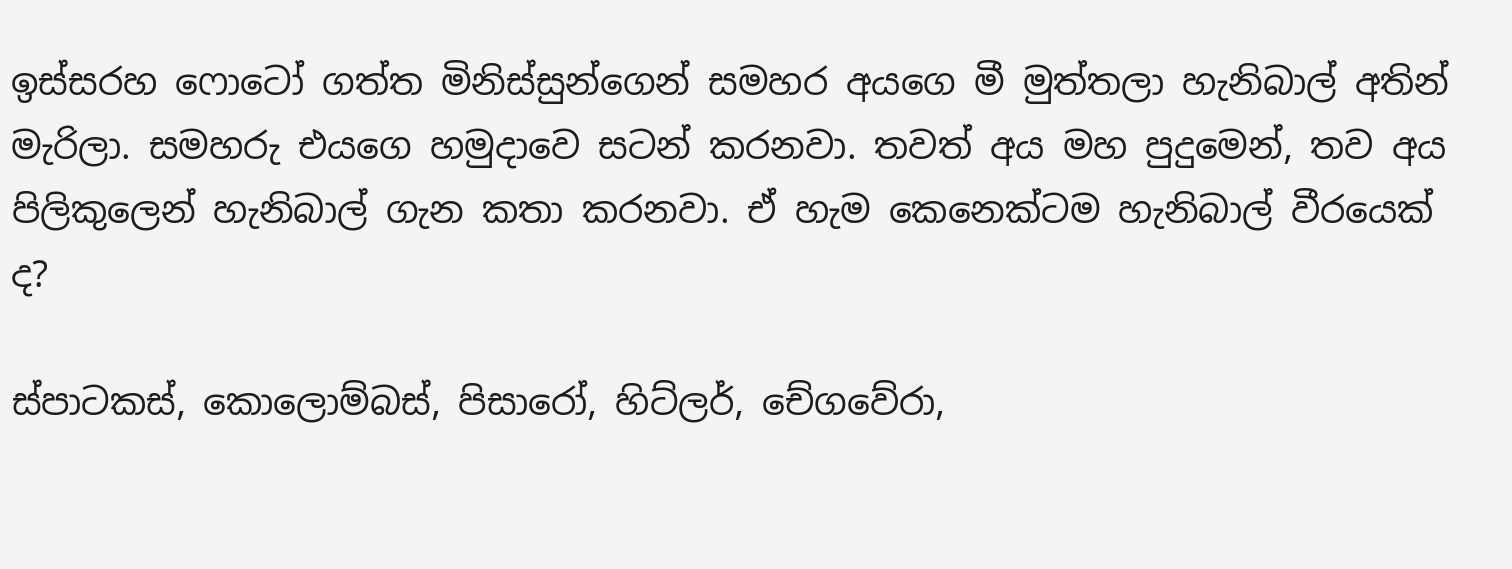ඉස්සරහ ෆොටෝ ගත්ත මිනිස්සුන්ගෙන් සමහර අයගෙ මී මුත්තලා හැනිබාල් අතින් මැරිලා. සමහරු එයගෙ හමුදාවෙ සටන් කරනවා. තවත් අය මහ පුදුමෙන්, තව අය පිලිකුලෙන් හැනිබාල් ගැන කතා කරනවා. ඒ හැම කෙනෙක්ටම හැනිබාල් වීරයෙක් ද?

ස්පාටකස්, කොලොම්බස්, පිසාරෝ, හිට්ලර්, චේගවේරා,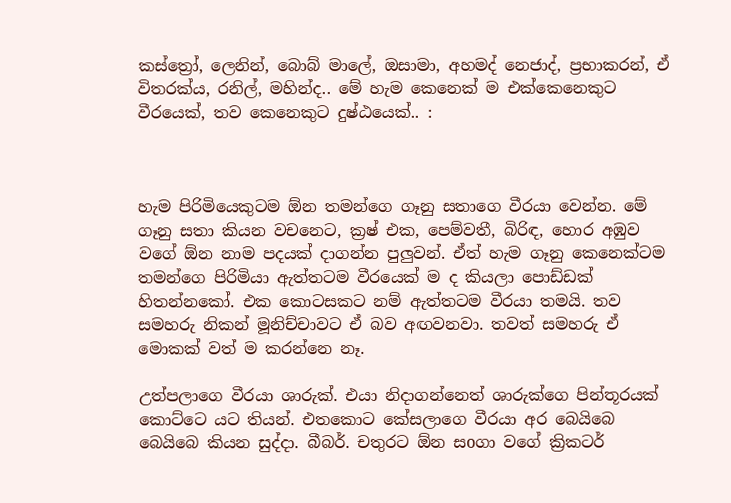කස්ත්‍රෝ, ලෙනින්, බොබ් මාලේ, ඔසාමා, අහමද් නෙජාද්, ප්‍රභාකරන්, ඒ විතරක්ය, රනිල්, මහින්ද.. මේ හැම කෙනෙක් ම එක්කෙනෙකුට වීරයෙක්, තව කෙනෙකුට දුෂ්ඨයෙක්.. :



හැම පිරිමියෙකුටම ඕන තමන්ගෙ ගෑනු සතාගෙ වීරයා වෙන්න. මේ ගෑනු සතා කියන වචනෙට, ක්‍රෂ් එක, පෙම්වතී, බිරිඳ, හොර අඹුව වගේ ඕන නාම පදයක් දාගන්න පුලුවන්. ඒත් හැම ගෑනු කෙනෙක්ටම තමන්ගෙ පිරිමියා ඇත්තටම වීරයෙක් ම ද කියලා පොඩ්ඩක් හිතන්නකෝ. එක කොටසකට නම් ඇත්තටම වීරයා තමයි. තව සමහරු නිකන් මූනිච්චාවට ඒ බව අඟවනවා. තවත් සමහරු ඒ මොකක් වත් ම කරන්නෙ නෑ.

උත්පලාගෙ වීරයා ශාරුක්. එයා නිදාගන්නෙත් ශාරුක්ගෙ පින්තූරයක් කොට්ටෙ යට තියන්. එතකොට කේසලාගෙ වීරයා අර බෙයිබෙ බෙයිබෙ කියන සුද්දා. බීබර්. චතුරට ඕන සoගා වගේ ක්‍රිකටර්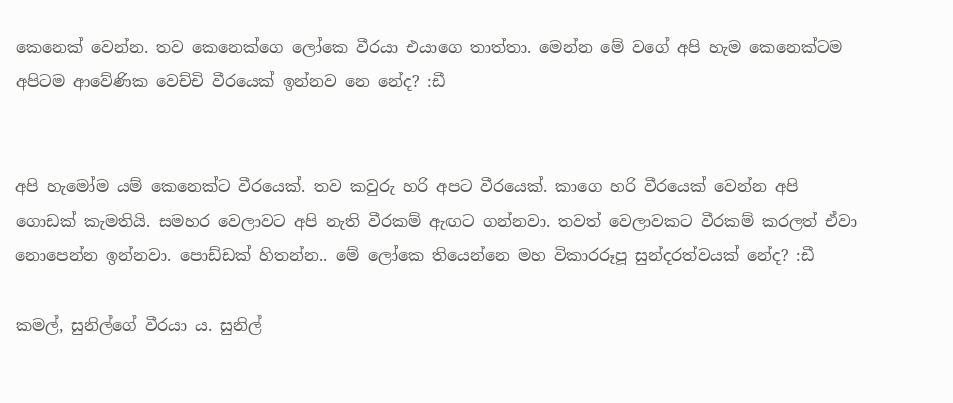කෙනෙක් වෙන්න. තව කෙනෙක්ගෙ ලෝකෙ වීරයා එයාගෙ තාත්තා. මෙන්න මේ වගේ අපි හැම කෙනෙක්ටම අපිටම ආවේණික වෙච්චි වීරයෙක් ඉන්නව නෙ නේද? :ඩී


අපි හැමෝම යම් කෙනෙක්ට වීරයෙක්. තව කවුරු හරි අපට වීරයෙක්. කාගෙ හරි වීරයෙක් වෙන්න අපි ගොඩක් කැමතියි. සමහර වෙලාවට අපි නැති වීරකම් ඇඟට ගන්නවා. තවත් වෙලාවකට වීරකම් කරලත් ඒවා නොපෙන්න ඉන්නවා. පොඩ්ඩක් හිතන්න.. මේ ලෝකෙ තියෙන්නෙ මහ විකාරරූපූ සුන්දරත්වයක් නේද? :ඩී

කමල්, සුනිල්ගේ වීරයා ය. සුනිල්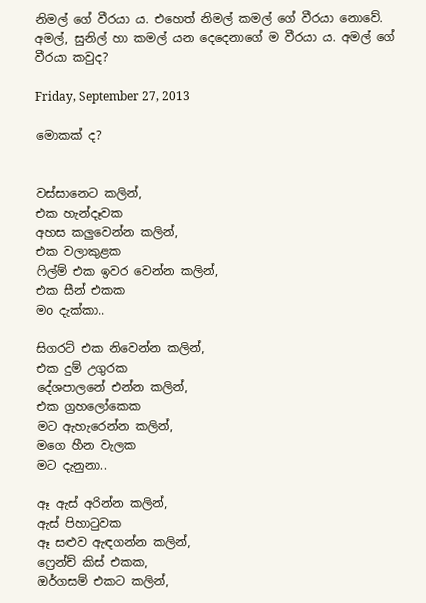නිමල් ගේ වීරයා ය. එහෙත් නිමල් කමල් ගේ වීරයා නොවේ. අමල්, සුනිල් හා කමල් යන දෙදෙනාගේ ම වීරයා ය. අමල් ගේ වීරයා කවුද?

Friday, September 27, 2013

මොකක් ද?


වස්සානෙට කලින්,
එක හැන්දෑවක
අහස කලුවෙන්න කලින්,
එක වලාකුළක
ෆිල්ම් එක ඉවර වෙන්න කලින්,
එක සීන් එකක
මo දැක්කා..

සිගරට් එක නිවෙන්න කලින්,
එක දුම් උගුරක
දේශපාලනේ එන්න කලින්,
එක ග්‍රහලෝකෙක
මට ඇහැරෙන්න කලින්,
මගෙ හීන වැලක
මට දැනුනා..

ඈ ඇස් අරින්න කලින්,
ඇස් පිහාටුවක
ඈ සළුව ඇඳගන්න කලින්,
ෆ්‍රෙන්ච් කිස් එකක,
ඔර්ගසම් එකට කලින්,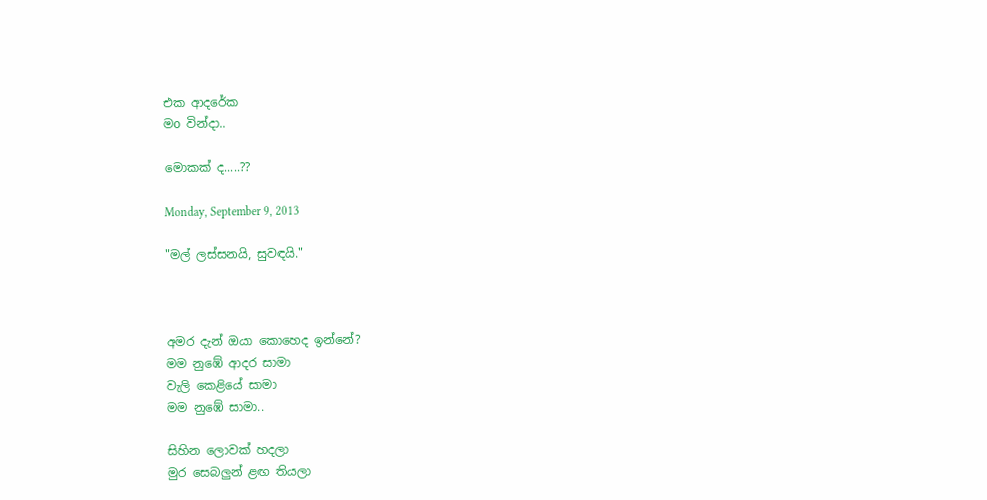එක ආදරේක
මo වින්දා..

මොකක් ද.....??

Monday, September 9, 2013

"මල් ලස්සනයි, සුවඳයි."



අමර දැන් ඔයා කොහෙද ඉන්නේ?
මම නුඹේ ආදර සාමා
වැලි කෙළියේ සාමා
මම නුඹේ සාමා..

සිහින ලොවක් හදලා
මුර සෙබලුන් ළඟ තියලා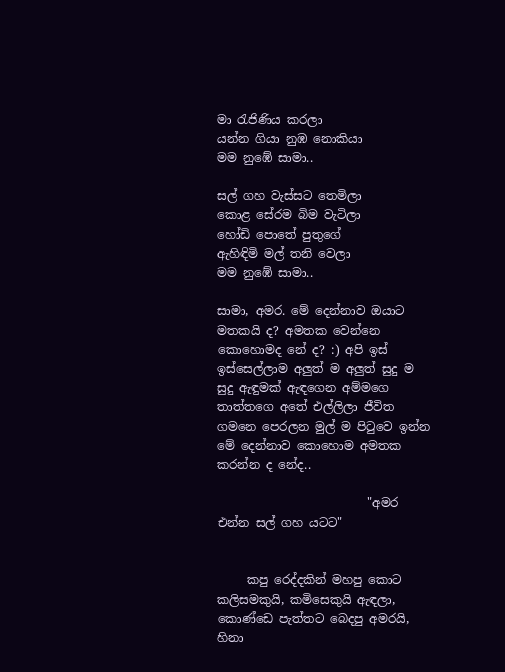මා රැජිණිය කරලා
යන්න ගියා නුඹ නොකියා
මම නුඹේ සාමා..

සල් ගහ වැස්සට තෙමිලා
කොළ සේරම බිම වැටිලා
හෝඩි පොතේ පුතුගේ
ඇහිඳිමි මල් තනි වෙලා
මම නුඹේ සාමා..

සාමා, අමර. මේ දෙන්නාව ඔයාට මතකයි ද? අමතක වෙන්නෙ කොහොමද නේ ද? :) අපි ඉස් ඉස්සෙල්ලාම අලුත් ම අලුත් සුදු ම සුදු ඇඳුමක් ඇඳගෙන අම්මගෙ තාත්තගෙ අතේ එල්ලිලා ජීවිත ගමනෙ පෙරලන මුල් ම පිටුවෙ ඉන්න මේ දෙන්නාව කොහොම අමතක කරන්න ද නේද..

                         "අමර එන්න සල් ගහ යටට"


     කපු රෙද්දකින් මහපු කොට කලිසමකුයි, කමිසෙකුයි ඇඳලා, කොණ්ඩෙ පැත්තට බෙදපු අමරයි, හිනා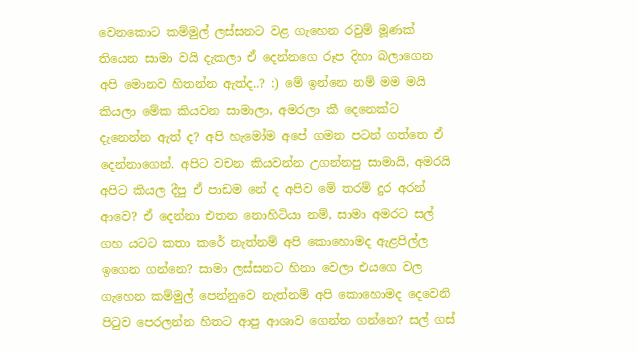වෙනකොට කම්මුල් ලස්සනට වළ ගැහෙන රවුම් මූණක් තියෙන සාමා වයි දැකලා ඒ දෙන්නගෙ රූප දිහා බලාගෙන අපි මොනව හිතන්න ඇත්ද..? :) මේ ඉන්නෙ නම් මම මයි කියලා මේක කියවන සාමාලා, අමරලා කී දෙනෙක්ට දැනෙන්න ඇත් ද? අපි හැමෝම අපේ ගමන පටන් ගත්තෙ ඒ දෙන්නාගෙන්. අපිට වචන කියවන්න උගන්නපු සාමායි, අමරයි අපිට කියල දීපු ඒ පාඩම නේ ද අපිව මේ තරම් දුර අරන් ආවෙ? ඒ දෙන්නා එතන නොහිටියා නම්, සාමා අමරට සල් ගහ යටට කතා කරේ නැත්නම් අපි කොහොමද ඇළපිල්ල ඉගෙන ගන්නෙ? සාමා ලස්සනට හිනා වෙලා එයගෙ වල ගැහෙන කම්මුල් පෙන්නුවෙ නැත්නම් අපි කොහොමද දෙවෙනි පිටුව පෙරලන්න හිතට ආපු ආශාව ගෙන්න ගන්නෙ? සල් ගස්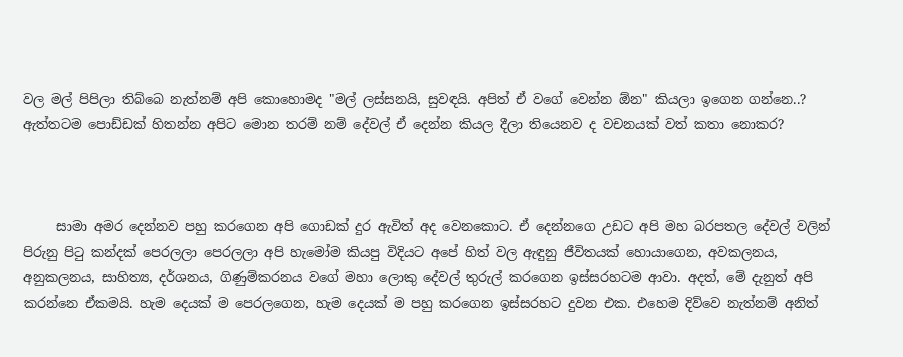වල මල් පිපිලා තිබ්බෙ නැත්නම් අපි කොහොමද "මල් ලස්සනයි, සුවඳයි. අපිත් ඒ වගේ වෙන්න ඕන" කියලා ඉගෙන ගන්නෙ..? ඇත්තටම පොඩ්ඩක් හිතන්න අපිට මොන තරම් නම් දේවල් ඒ දෙන්න කියල දීලා තියෙනව ද වචනයක් වත් කතා නොකර?



     සාමා අමර දෙන්නව පහු කරගෙන අපි ගොඩක් දුර ඇවිත් අද වෙනකොට. ඒ දෙන්නගෙ උඩට අපි මහ බරපතල දේවල් වලින් පිරුනු පිටු කන්දක් පෙරලලා පෙරලලා අපි හැමෝම කියපු විදියට අපේ හිත් වල ඇඳුනු ජීවිතයක් හොයාගෙන, අවකලනය, අනුකලනය, සාහිත්‍ය, දර්ශනය, ගිණුම්කරනය වගේ මහා ලොකු දේවල් තුරුල් කරගෙන ඉස්සරහටම ආවා. අදත්, මේ දැනුත් අපි කරන්නෙ ඒකමයි. හැම දෙයක් ම පෙරලගෙන, හැම දෙයක් ම පහු කරගෙන ඉස්සරහට දුවන එක. එහෙම දිව්වෙ නැත්නම් අනිත්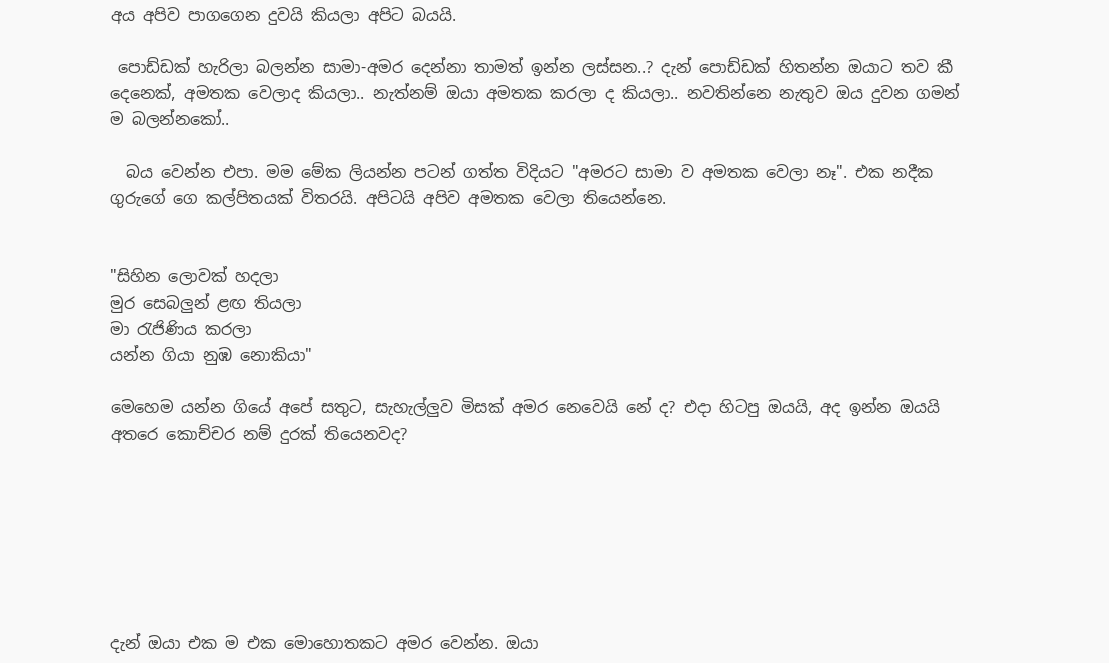අය අපිව පාගගෙන දුවයි කියලා අපිට බයයි.

 පොඩ්ඩක් හැරිලා බලන්න සාමා-අමර දෙන්නා තාමත් ඉන්න ලස්සන..? දැන් පොඩ්ඩක් හිතන්න ඔයාට තව කී දෙනෙක්, අමතක වෙලාද කියලා.. නැත්නම් ඔයා අමතක කරලා ද කියලා.. නවතින්නෙ නැතුව ඔය දුවන ගමන් ම බලන්නකෝ..

  බය වෙන්න එපා. මම මේක ලියන්න පටන් ගත්ත විදියට "අමරට සාමා ව අමතක වෙලා නෑ". එක නදීක ගුරුගේ ගෙ කල්පිතයක් විතරයි. අපිටයි අපිව අමතක වෙලා තියෙන්නෙ.


"සිහින ලොවක් හදලා
මුර සෙබලුන් ළඟ තියලා
මා රැජිණිය කරලා
යන්න ගියා නුඹ නොකියා"

මෙහෙම යන්න ගියේ අපේ සතුට, සැහැල්ලුව මිසක් අමර නෙවෙයි නේ ද? එදා හිටපු ඔයයි, අද ඉන්න ඔයයි අතරෙ කොච්චර නම් දුරක් තියෙනවද?







දැන් ඔයා එක ම එක මොහොතකට අමර වෙන්න. ඔයා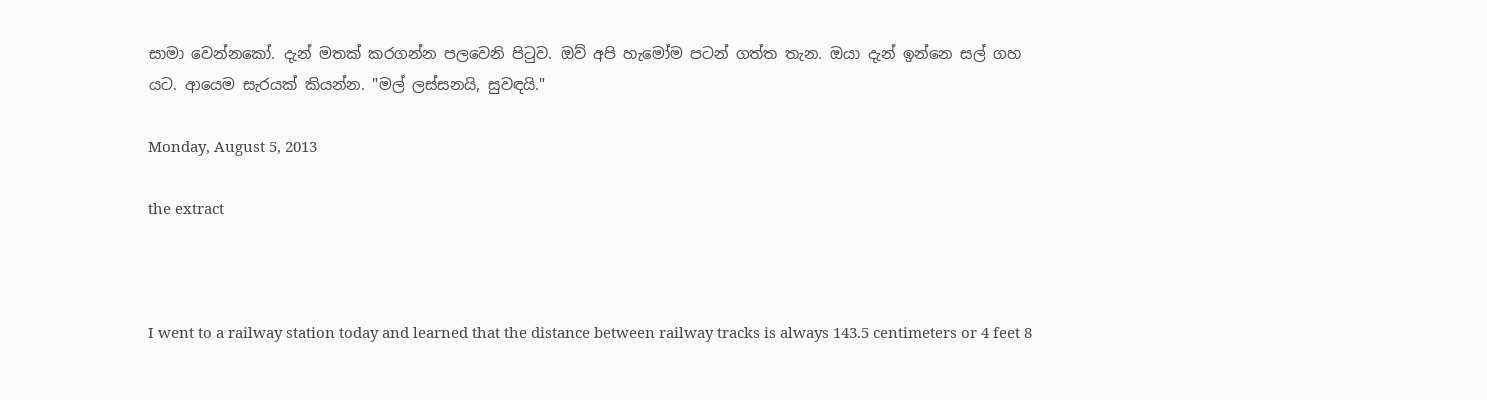සාමා වෙන්නකෝ. දැන් මතක් කරගන්න පලවෙනි පිටුව. ඔව් අපි හැමෝම පටන් ගත්ත තැන. ඔයා දැන් ඉන්නෙ සල් ගහ යට. ආයෙම සැරයක් කියන්න. "මල් ලස්සනයි, සුවඳයි."

Monday, August 5, 2013

the extract



I went to a railway station today and learned that the distance between railway tracks is always 143.5 centimeters or 4 feet 8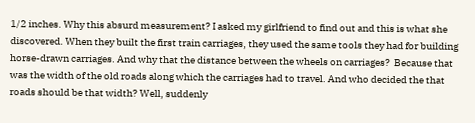1/2 inches. Why this absurd measurement? I asked my girlfriend to find out and this is what she discovered. When they built the first train carriages, they used the same tools they had for building horse-drawn carriages. And why that the distance between the wheels on carriages?  Because that was the width of the old roads along which the carriages had to travel. And who decided the that roads should be that width? Well, suddenly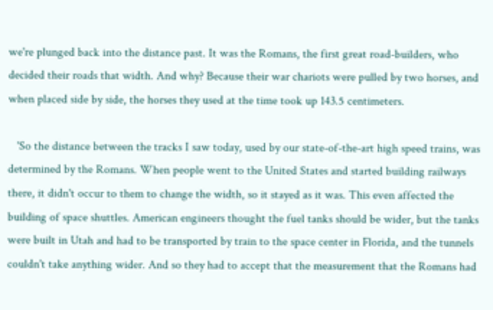we're plunged back into the distance past. It was the Romans, the first great road-builders, who decided their roads that width. And why? Because their war chariots were pulled by two horses, and when placed side by side, the horses they used at the time took up 143.5 centimeters.

   'So the distance between the tracks I saw today, used by our state-of-the-art high speed trains, was determined by the Romans. When people went to the United States and started building railways there, it didn't occur to them to change the width, so it stayed as it was. This even affected the building of space shuttles. American engineers thought the fuel tanks should be wider, but the tanks were built in Utah and had to be transported by train to the space center in Florida, and the tunnels couldn't take anything wider. And so they had to accept that the measurement that the Romans had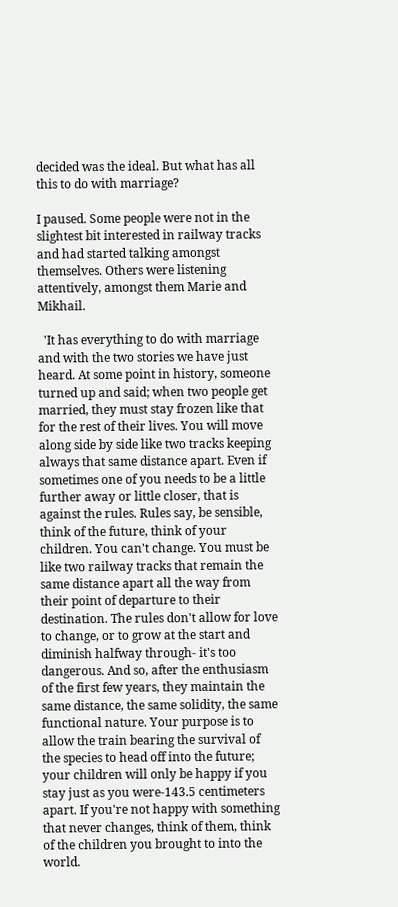decided was the ideal. But what has all this to do with marriage?

I paused. Some people were not in the slightest bit interested in railway tracks and had started talking amongst themselves. Others were listening attentively, amongst them Marie and Mikhail.

  'It has everything to do with marriage and with the two stories we have just heard. At some point in history, someone turned up and said; when two people get married, they must stay frozen like that for the rest of their lives. You will move along side by side like two tracks keeping always that same distance apart. Even if sometimes one of you needs to be a little further away or little closer, that is against the rules. Rules say, be sensible, think of the future, think of your children. You can't change. You must be like two railway tracks that remain the same distance apart all the way from their point of departure to their destination. The rules don't allow for love to change, or to grow at the start and diminish halfway through- it's too dangerous. And so, after the enthusiasm of the first few years, they maintain the same distance, the same solidity, the same functional nature. Your purpose is to allow the train bearing the survival of the species to head off into the future; your children will only be happy if you stay just as you were-143.5 centimeters apart. If you're not happy with something that never changes, think of them, think of the children you brought to into the world.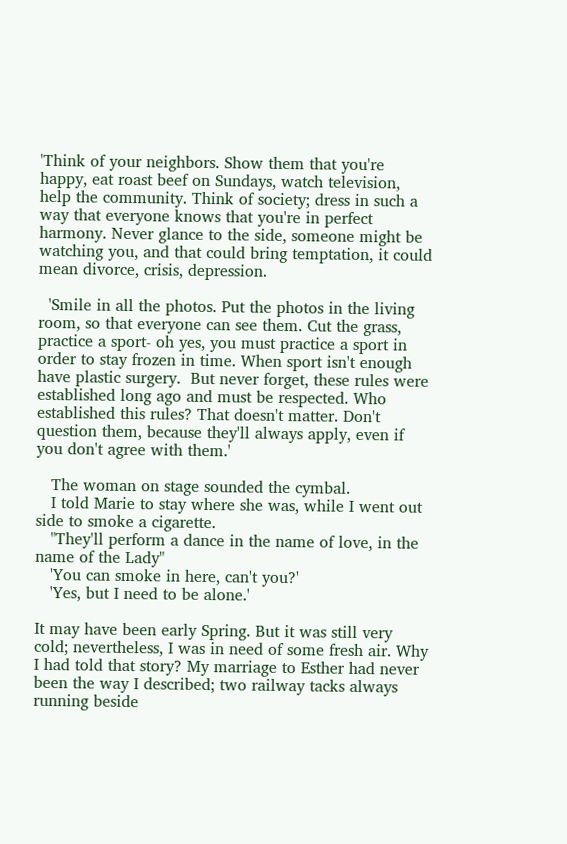'Think of your neighbors. Show them that you're happy, eat roast beef on Sundays, watch television, help the community. Think of society; dress in such a way that everyone knows that you're in perfect harmony. Never glance to the side, someone might be watching you, and that could bring temptation, it could mean divorce, crisis, depression.

  'Smile in all the photos. Put the photos in the living room, so that everyone can see them. Cut the grass, practice a sport- oh yes, you must practice a sport in order to stay frozen in time. When sport isn't enough have plastic surgery.  But never forget, these rules were established long ago and must be respected. Who established this rules? That doesn't matter. Don't question them, because they'll always apply, even if you don't agree with them.'

   The woman on stage sounded the cymbal.
   I told Marie to stay where she was, while I went out side to smoke a cigarette.
   "They'll perform a dance in the name of love, in the name of the Lady"
   'You can smoke in here, can't you?'
   'Yes, but I need to be alone.'

It may have been early Spring. But it was still very cold; nevertheless, I was in need of some fresh air. Why I had told that story? My marriage to Esther had never been the way I described; two railway tacks always running beside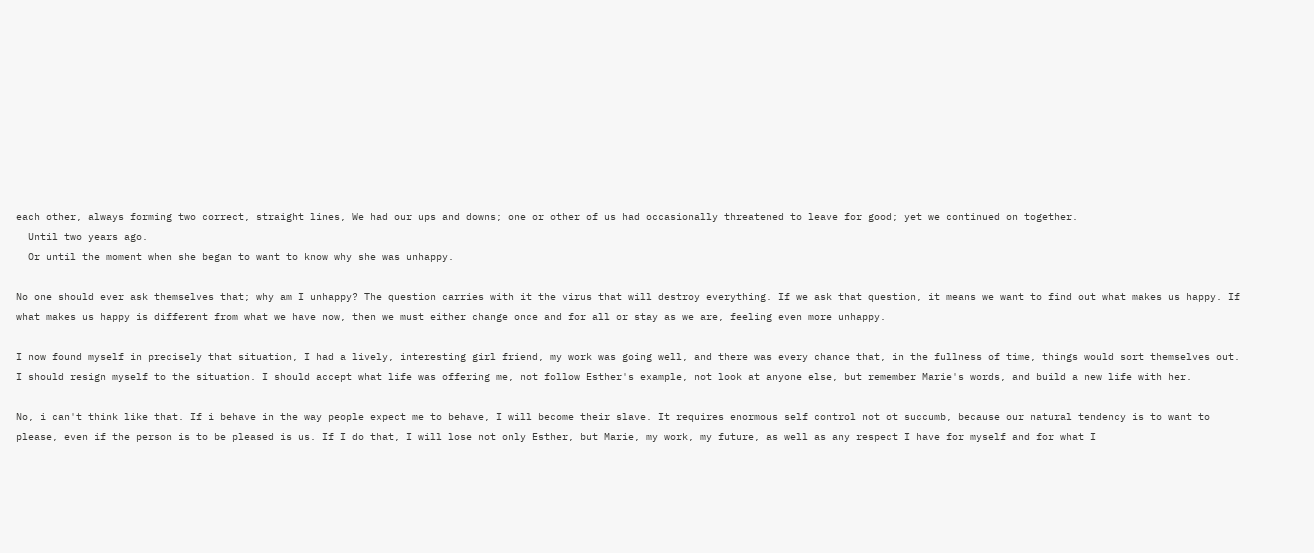each other, always forming two correct, straight lines, We had our ups and downs; one or other of us had occasionally threatened to leave for good; yet we continued on together.
  Until two years ago.
  Or until the moment when she began to want to know why she was unhappy.

No one should ever ask themselves that; why am I unhappy? The question carries with it the virus that will destroy everything. If we ask that question, it means we want to find out what makes us happy. If what makes us happy is different from what we have now, then we must either change once and for all or stay as we are, feeling even more unhappy.

I now found myself in precisely that situation, I had a lively, interesting girl friend, my work was going well, and there was every chance that, in the fullness of time, things would sort themselves out. I should resign myself to the situation. I should accept what life was offering me, not follow Esther's example, not look at anyone else, but remember Marie's words, and build a new life with her.

No, i can't think like that. If i behave in the way people expect me to behave, I will become their slave. It requires enormous self control not ot succumb, because our natural tendency is to want to please, even if the person is to be pleased is us. If I do that, I will lose not only Esther, but Marie, my work, my future, as well as any respect I have for myself and for what I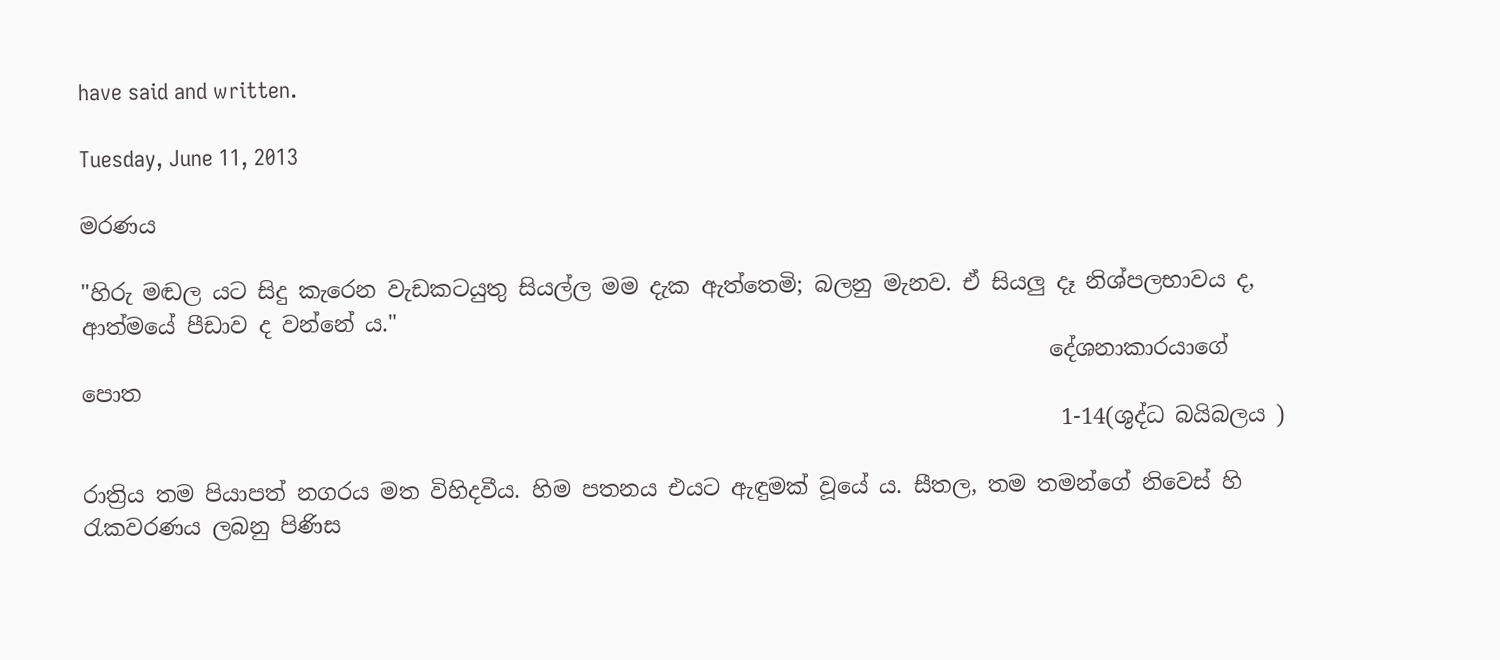have said and written.

Tuesday, June 11, 2013

මරණය

"හිරු මඬල යට සිදු කැරෙන වැඩකටයුතු සියල්ල මම දැක ඇත්තෙමි; බලනු මැනව. ඒ සියලු දෑ නිශ්පලභාවය ද, ආත්මයේ පීඩාව ද වන්නේ ය."
                                                                                        දේශනාකාරයාගේ පොත
                                                                                         1-14(ශුද්ධ බයිබලය )

රාත්‍රිය තම පියාපත් නගරය මත විහිදවීය. හිම පතනය එයට ඇඳුමක් වූයේ ය. සීතල, තම තමන්ගේ නිවෙස් හි රැකවරණය ලබනු පිණිස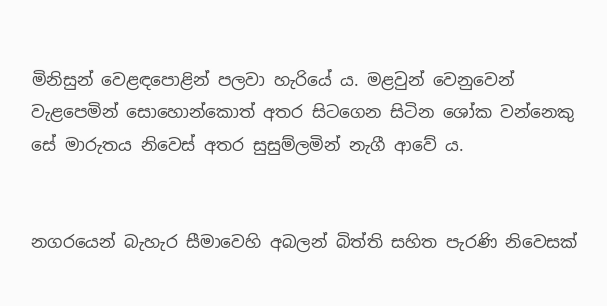මිනිසුන් වෙළඳපොළින් පලවා හැරියේ ය. මළවුන් වෙනුවෙන් වැළපෙමින් සොහොන්කොත් අතර සිටගෙන සිටින ශෝක වන්නෙකු සේ මාරුතය නිවෙස් අතර සුසුම්ලමින් නැගී ආවේ ය.


නගරයෙන් බැහැර සීමාවෙහි අබලන් බිත්ති සහිත පැරණි නිවෙසක්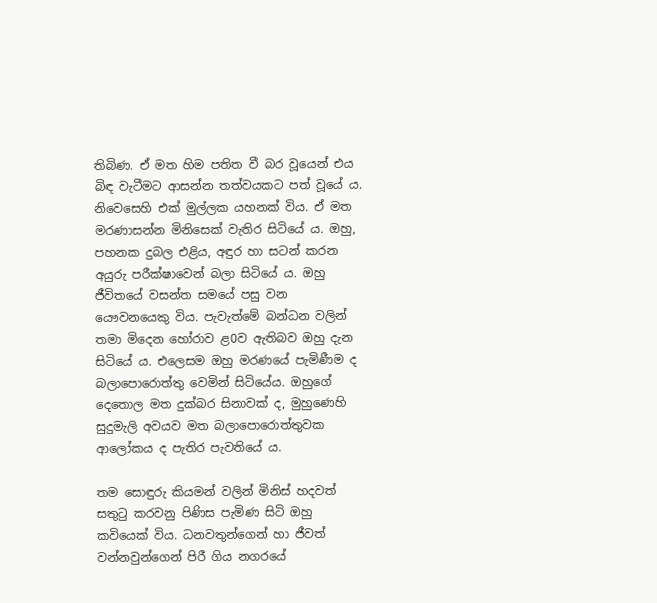තිබිණ. ඒ මත හිම පතිත වී බර වූයෙන් එය බිඳ වැටීමට ආසන්න තත්වයකට පත් වූයේ ය. නිවෙසෙහි එක් මුල්ලක යහනක් විය. ඒ මත මරණාසන්න මිනිසෙක් වැතිර සිටියේ ය. ඔහු, පහනක දුබල එළිය, අඳුර හා සටන් කරන අයුරු පරීක්ෂාවෙන් බලා සිටියේ ය. ඔහු ජීවිතයේ වසන්ත සමයේ පසු වන යෞවනයෙකු විය. පැවැත්මේ බන්ධන වලින් තමා මිදෙන හෝරාව ළ0ව ඇතිබව ඔහු දැන සිටියේ ය. එලෙසම ඔහු මරණයේ පැමිණීම ද බලාපොරොත්තු වෙමින් සිටියේය. ඔහුගේ දෙතොල මත දුක්බර සිනාවක් ද, මුහුණෙහි සුදුමැලි අවයව මත බලාපොරොත්තුවක ආලෝකය ද පැතිර පැවතියේ ය.

තම සොඳුරු කියමන් වලින් මිනිස් හදවත් සතුටු කරවනු පිණිස පැමිණ සිටි ඔහු කවියෙක් විය. ධනවතුන්ගෙන් හා ජීවත් වන්නවුන්ගෙන් පිරී ගිය නගරයේ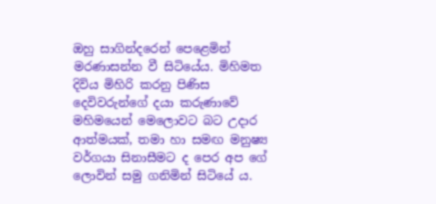ඔහු සාගින්දරෙන් පෙළෙමින් මරණාසන්න වී සිටියේය. මිහිමත දිවිය මිහිරි කරනු පිණිස දෙවිවරුන්ගේ දයා කරුණාවේ මහිමයෙන් මෙලොවට බට උදාර ආත්මයක්, තමා හා සමඟ මනුෂ්‍ය වර්ගයා සිනාසීමට ද පෙර අප ගේ ලොවින් සමු ගනිමින් සිටියේ ය.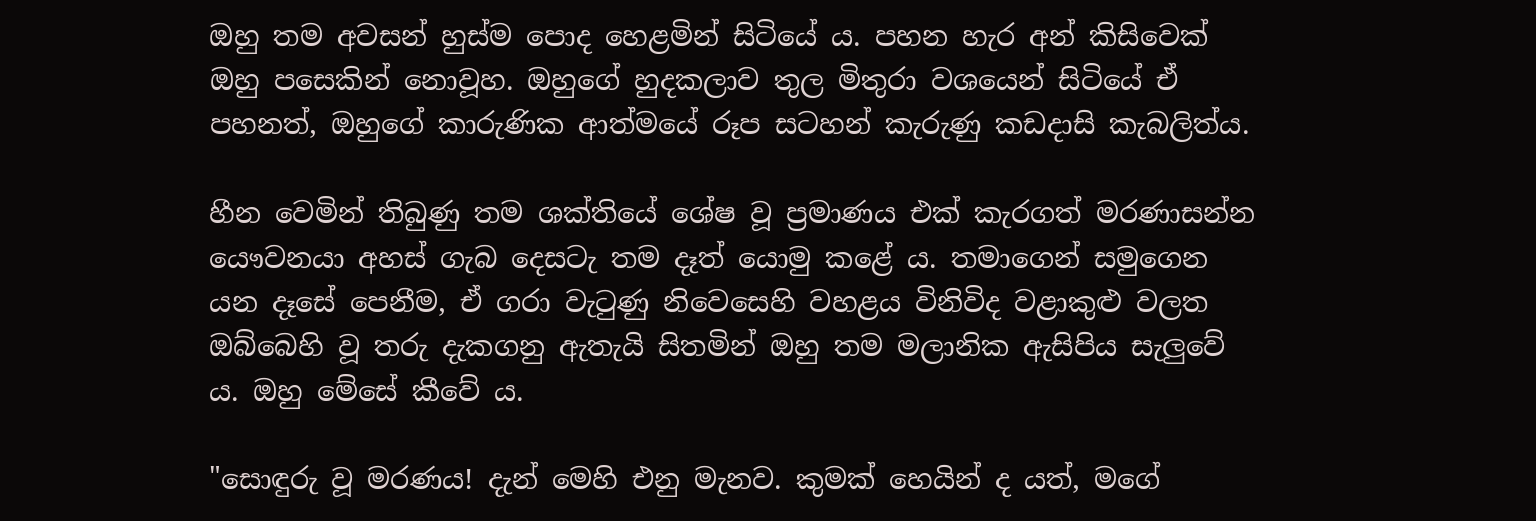ඔහු තම අවසන් හුස්ම පොද හෙළමින් සිටියේ ය. පහන හැර අන් කිසිවෙක් ඔහු පසෙකින් නොවූහ. ඔහුගේ හුදකලාව තුල මිතුරා වශයෙන් සිටියේ ඒ පහනත්, ඔහුගේ කාරුණික ආත්මයේ රූප සටහන් කැරුණු කඩදාසි කැබලිත්ය.

හීන වෙමින් තිබුණු තම ශක්තියේ ශේෂ වූ ප්‍රමාණය එක් කැරගත් මරණාසන්න යෞවනයා අහස් ගැබ දෙසටැ තම දෑත් යොමු කළේ ය. තමාගෙන් සමුගෙන යන දෑසේ පෙනීම, ඒ ගරා වැටුණු නිවෙසෙහි වහළය විනිවිද වළාකුළු වලත ඔබ්බෙහි වූ තරු දැකගනු ඇතැයි සිතමින් ඔහු තම මලානික ඇසිපිය සැලුවේ ය. ඔහු මේසේ කීවේ ය.

"සොඳුරු වූ මරණය! දැන් මෙහි එනු මැනව. කුමක් හෙයින් ද යත්, මගේ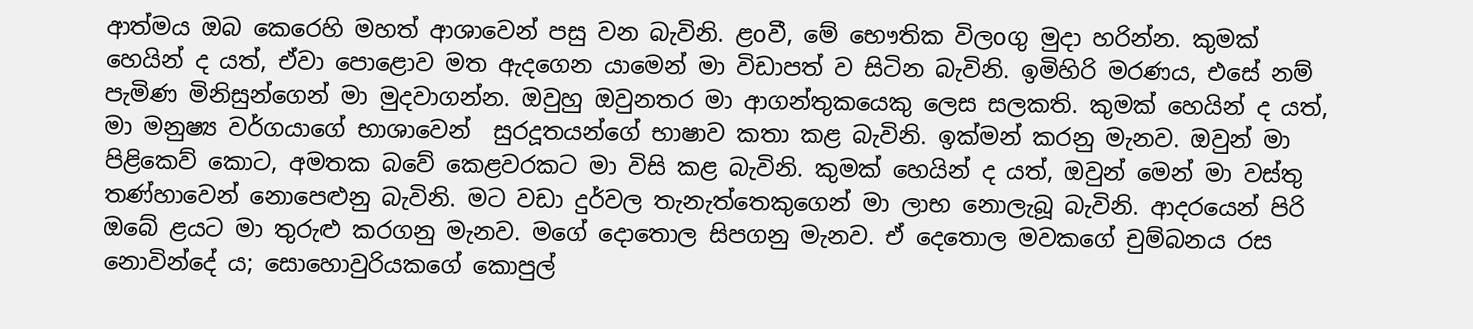ආත්මය ඔබ කෙරෙහි මහත් ආශාවෙන් පසු වන බැවිනි. ළoවී, මේ භෞතික විලoගු මුදා හරින්න. කුමක් හෙයින් ද යත්, ඒවා පොළොව මත ඇදගෙන යාමෙන් මා විඩාපත් ව සිටින බැවිනි. ඉමිහිරි මරණය, එසේ නම් පැමිණ මිනිසුන්ගෙන් මා මුදවාගන්න. ඔවුහු ඔවුනතර මා ආගන්තුකයෙකු ලෙස සලකති. කුමක් හෙයින් ද යත්, මා මනුෂ්‍ය වර්ගයාගේ භාශාවෙන්  සුරදූතයන්ගේ භාෂාව කතා කළ බැවිනි. ඉක්මන් කරනු මැනව. ඔවුන් මා පිළිකෙව් කොට, අමතක බවේ කෙළවරකට මා විසි කළ බැවිනි. කුමක් හෙයින් ද යත්, ඔවුන් මෙන් මා වස්තු තණ්හාවෙන් නොපෙළුනු බැවිනි. මට වඩා දුර්වල තැනැත්තෙකුගෙන් මා ලාභ නොලැබූ බැවිනි. ආදරයෙන් පිරි ඔබේ ළයට මා තුරුළු කරගනු මැනව. මගේ දොතොල සිපගනු මැනව. ඒ දෙතොල මවකගේ චුම්බනය රස නොවින්දේ ය; සොහොවුරියකගේ කොපුල්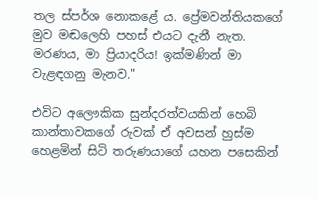තල ස්පර්ශ නොකළේ ය. ප්‍රේමවන්තියකගේ මුව මඬලෙහි පහස් එයට දැනී නැත. මරණය, මා ප්‍රියාදරිය! ඉක්මණින් මා වැළඳගනු මැනව."

එවිට අලෞකික සුන්දරත්වයකින් හෙබි කාන්තාවකගේ රුවක් ඒ අවසන් හුස්ම හෙළමින් සිටි තරුණයාගේ යහන පසෙකින්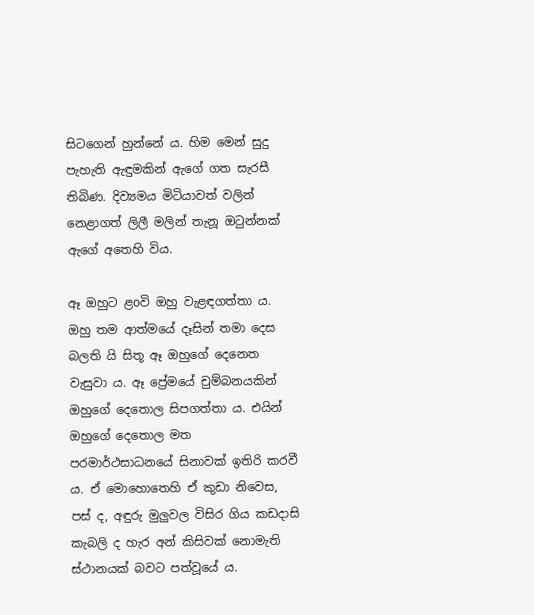සිටගෙන් හුන්නේ ය. හිම මෙන් සුදු පැහැති ඇඳුමකින් ඇගේ ගත සැරසී තිබිණ. දිව්‍යමය මිටියාවත් වලින් නෙළාගත් ලිලී මලින් තැනූ ඔටුන්නක් ඇගේ අතෙහි විය.

ඈ ඔහුට ළoවි ඔහු වැළඳගත්තා ය. ඔහු තම ආත්මයේ දෑසින් තමා දෙස බලති යි සිතූ ඈ ඔහුගේ දෙනෙත වැසුවා ය. ඈ ප්‍රේමයේ චුම්බනයකින් ඔහුගේ දෙතොල සිපගත්තා ය. එයින්  ඔහුගේ දෙතොල මත පරමාර්ථසාධනයේ සිනාවක් ඉතිරි කරවී ය. ඒ මොහොතෙහි ඒ කුඩා නිවෙස, පස් ද, අඳුරු මුලුවල විසිර ගිය කඩදාසි කැබලි ද හැර අන් කිසිවක් නොමැති ස්ථානයක් බවට පත්වූයේ ය.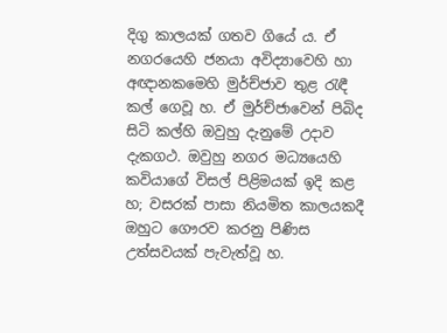දිගු කාලයක් ගතව ගියේ ය. ඒ නගරයෙහි ජනයා අවිද්‍යාවෙහි හා අඥානකමෙහි මුර්ච්ජාව තුළ රැඳී කල් ගෙවූ හ. ඒ මුර්ච්ජාවෙන් පිබිද සිටි කල්හි ඔවුහු දැනුමේ උදාව දැකගථ. ඔවුහු නගර මධ්‍යයෙහි කවියාගේ විසල් පිළිමයක් ඉදි කළ හ; වසරක් පාසා නියමිත කාලයකදී ඔහුට ගෞරව කරනු පිණිස උත්සවයක් පැවැත්වූ හ.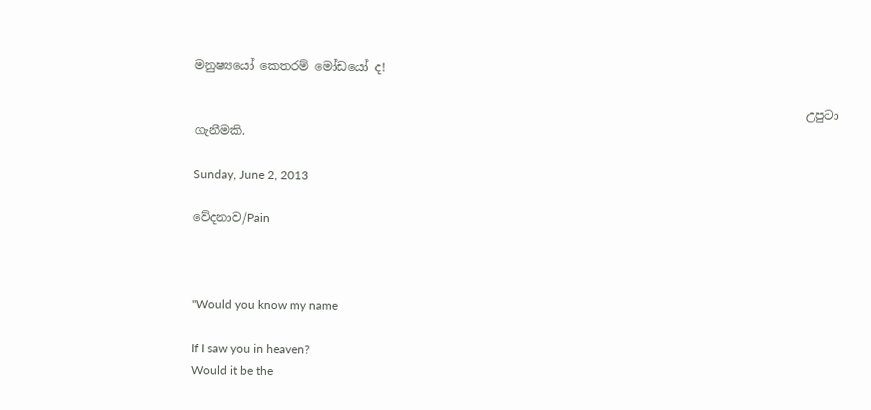මනුෂ්‍යයෝ කෙතරම් මෝඩයෝ ද!

                                                                                                      උපුටා ගැනීමකි.

Sunday, June 2, 2013

වේදනාව/Pain



"Would you know my name

If I saw you in heaven?
Would it be the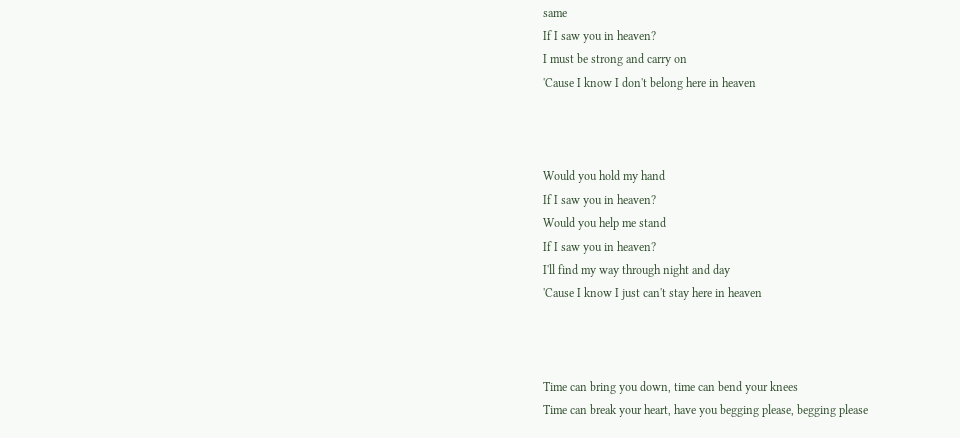same
If I saw you in heaven?
I must be strong and carry on
'Cause I know I don't belong here in heaven



Would you hold my hand
If I saw you in heaven?
Would you help me stand
If I saw you in heaven?
I'll find my way through night and day
'Cause I know I just can't stay here in heaven



Time can bring you down, time can bend your knees
Time can break your heart, have you begging please, begging please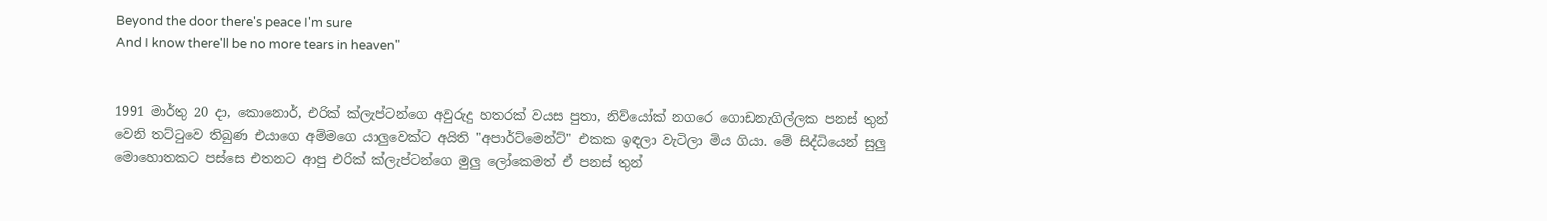Beyond the door there's peace I'm sure
And I know there'll be no more tears in heaven"


1991 මාර්තු 20 දා, කොනොර්, එරික් ක්ලැප්ටන්ගෙ අවුරුදු හතරක් වයස පුතා, නිව්යෝක් නගරෙ ගොඩනැගිල්ලක පනස් තුන් වෙනි තට්ටුවෙ තිබුණ එයාගෙ අම්මගෙ යාලුවෙක්ට අයිති "අපාර්ට්මෙන්ට්" එකක ඉඳලා වැටිලා මිය ගියා. මේ සිද්ධියෙන් සුලු මොහොතකට පස්සෙ එතනට ආපු එරික් ක්ලැප්ටන්ගෙ මුලු ලෝකෙමත් ඒ පනස් තුන්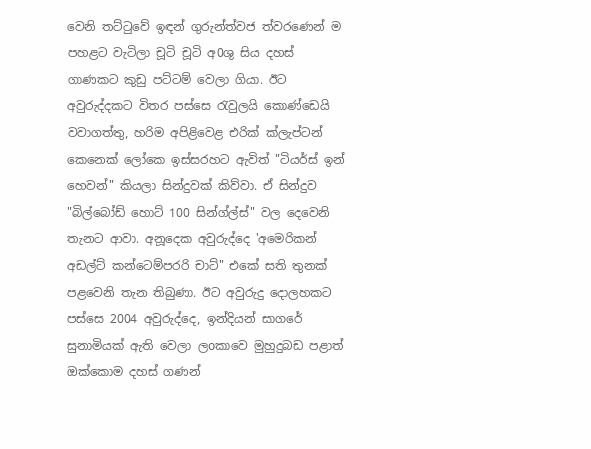වෙනි තට්ටුවේ ඉඳන් ගුරුන්ත්වජ ත්වරණෙන් ම පහළට වැටිලා චූටි චූටි අ0ශු සිය දහස් ගාණකට කුඩු පට්ටම් වෙලා ගියා. ඊට අවුරුද්දකට විතර පස්සෙ රැවුලයි කොණ්ඩෙයි වවාගත්තු, හරිම අපිළිවෙළ එරික් ක්ලැප්ටන් කෙනෙක් ලෝකෙ ඉස්සරහට ඇවිත් "ටියර්ස් ඉන් හෙවන්" කියලා සින්දුවක් කිව්වා. ඒ සින්දුව "බිල්බෝඩ් හොට් 100 සින්ග්ල්ස්" වල දෙවෙනි තැනට ආවා. අනූදෙක අවුරුද්දෙ 'අමෙරිකන් අඩල්ට් කන්ටෙම්පරරි චාට්" එකේ සති තුනක් පළවෙනි තැන තිබුණා. ඊට අවුරුදු දොලහකට පස්සෙ 2004 අවුරුද්දෙ, ඉන්දියන් සාගරේ සුනාමියක් ඇති වෙලා ලoකාවෙ මුහුදුබඩ පළාත් ඔක්කොම දහස් ගණන්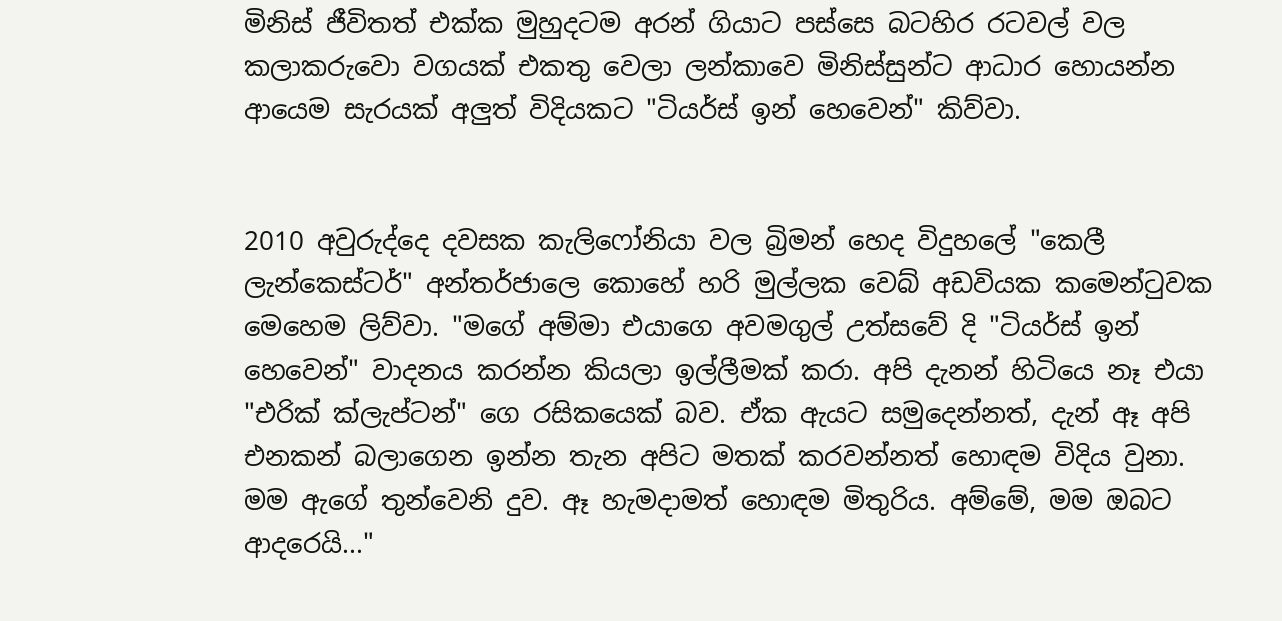මිනිස් ජීවිතත් එක්ක මුහුදටම අරන් ගියාට පස්සෙ බටහිර රටවල් වල කලාකරුවො වගයක් එකතු වෙලා ලන්කාවෙ මිනිස්සුන්ට ආධාර හොයන්න ආයෙම සැරයක් අලුත් විදියකට "ටියර්ස් ඉන් හෙවෙන්" කිව්වා.


2010 අවුරුද්දෙ දවසක කැලිෆෝනියා වල බ්‍රිමන් හෙද විදුහලේ "කෙලී ලැන්කෙස්ටර්" අන්තර්ජාලෙ කොහේ හරි මුල්ලක වෙබ් අඩවියක කමෙන්ටුවක මෙහෙම ලිව්වා. "මගේ අම්මා එයාගෙ අවමගුල් උත්සවේ දි "ටියර්ස් ඉන් හෙවෙන්" වාදනය කරන්න කියලා ඉල්ලීමක් කරා. අපි දැනන් හිටියෙ නෑ එයා "එරික් ක්ලැප්ටන්" ගෙ රසිකයෙක් බව. ඒක ඇයට සමුදෙන්නත්, දැන් ඈ අපි එනකන් බලාගෙන ඉන්න තැන අපිට මතක් කරවන්නත් හොඳම විදිය වුනා. මම ඇගේ තුන්වෙනි දුව. ඈ හැමදාමත් හොඳම මිතුරිය. අම්මේ, මම ඔබට ආදරෙයි..."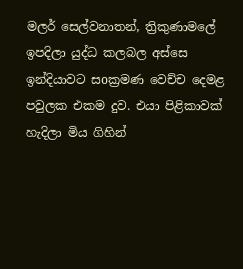මලර් සෙල්වනාතන්, ත්‍රිකුණාමලේ ඉපදිලා යුද්ධ කලබල අස්සෙ ඉන්දියාවට සoක්‍රමණ වෙච්ච දෙමළ පවුලක එකම දුව. එයා පිළිකාවක් හැදිලා මිය ගිහින්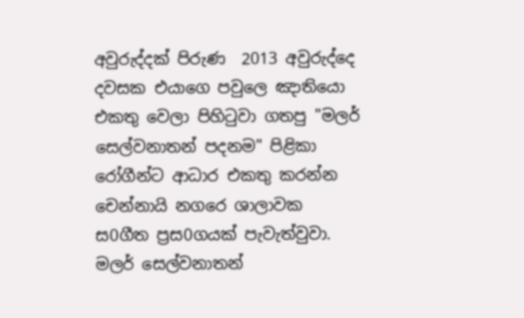අවුරුද්දක් පිරුණ  2013 අවුරුද්දෙ දවසක එයාගෙ පවුලෙ ඤාතියො එකතු වෙලා පිහිටුවා ගතපු "මලර් සෙල්වනාතන් පදනම" පිළිකා රෝගීන්ට ආධාර එකතු කරන්න චෙන්නායි නගරෙ ශාලාවක ස0ගීත ප්‍රස0ගයක් පැවැත්වුවා. මලර් සෙල්වනාතන්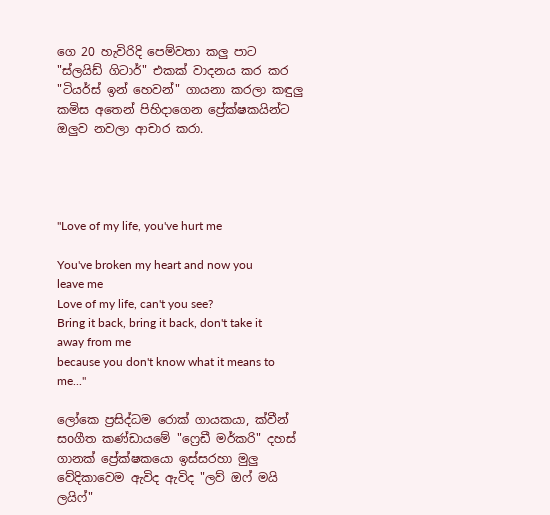ගෙ 20 හැවිරිදි පෙම්වතා කලු පාට "ස්ලයිඩ් ගිටාර්" එකක් වාදනය කර කර "ටියර්ස් ඉන් හෙවන්" ගායනා කරලා කඳුලු කමිස අතෙන් පිහිදාගෙන ප්‍රේක්ෂකයින්ට ඔලුව නවලා ආචාර කරා.




"Love of my life, you've hurt me

You've broken my heart and now you leave me
Love of my life, can't you see?
Bring it back, bring it back, don't take it away from me
because you don't know what it means to me..."

ලෝකෙ ප්‍රසිද්ධම රොක් ගායකයා, ක්වීන් සoගීත කණ්ඩායමේ "ෆ්‍රෙඩී මර්කරි" දහස් ගානක් ප්‍රේක්ෂකයො ඉස්සරහා මුලු වේදිකාවෙම ඇවිද ඇවිද "ලව් ඔෆ් මයි ලයිෆ්"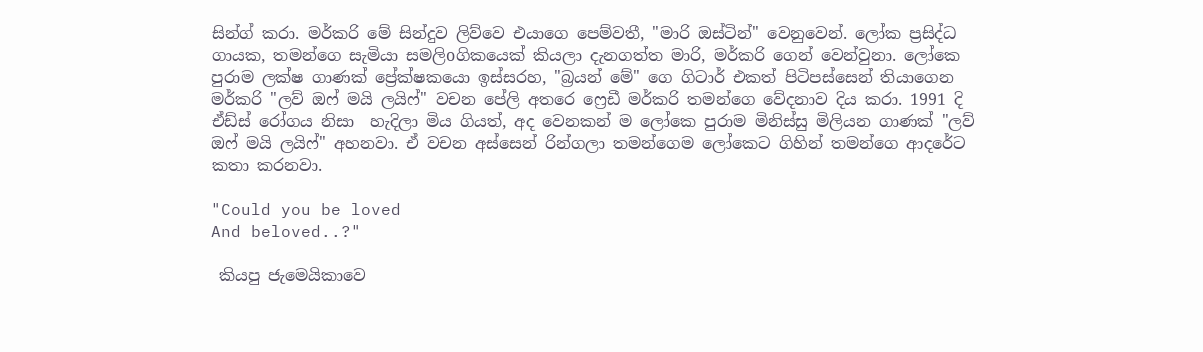සින්ග් කරා. මර්කරි මේ සින්දුව ලිව්වෙ එයාගෙ පෙම්වතී, "මාරි ඔස්ටින්" වෙනුවෙන්. ලෝක ප්‍රසිද්ධ ගායක, තමන්ගෙ සැමියා සමලිoගිකයෙක් කියලා දැනගත්ත මාරි, මර්කරි ගෙන් වෙන්වුනා. ලෝකෙ පුරාම ලක්ෂ ගාණක් ප්‍රේක්ෂකයො ඉස්සරහ, "බ්‍රයන් මේ" ගෙ ගිටාර් එකත් පිටිපස්සෙන් තියාගෙන මර්කරි "ලව් ඔෆ් මයි ලයිෆ්" වචන පේලි අතරෙ ෆ්‍රෙඩී මර්කරි තමන්ගෙ වේදනාව දිය කරා. 1991 දි ඒඩ්ස් රෝගය නිසා  හැදිලා මිය ගියත්, අද වෙනකන් ම ලෝකෙ පුරාම මිනිස්සු මිලියන ගාණක් "ලව් ඔෆ් මයි ලයිෆ්" අහනවා. ඒ වචන අස්සෙන් රින්ගලා තමන්ගෙම ලෝකෙට ගිහින් තමන්ගෙ ආදරේට කතා කරනවා.

"Could you be loved
And beloved..?"

 කියපු ජැමෙයිකාවෙ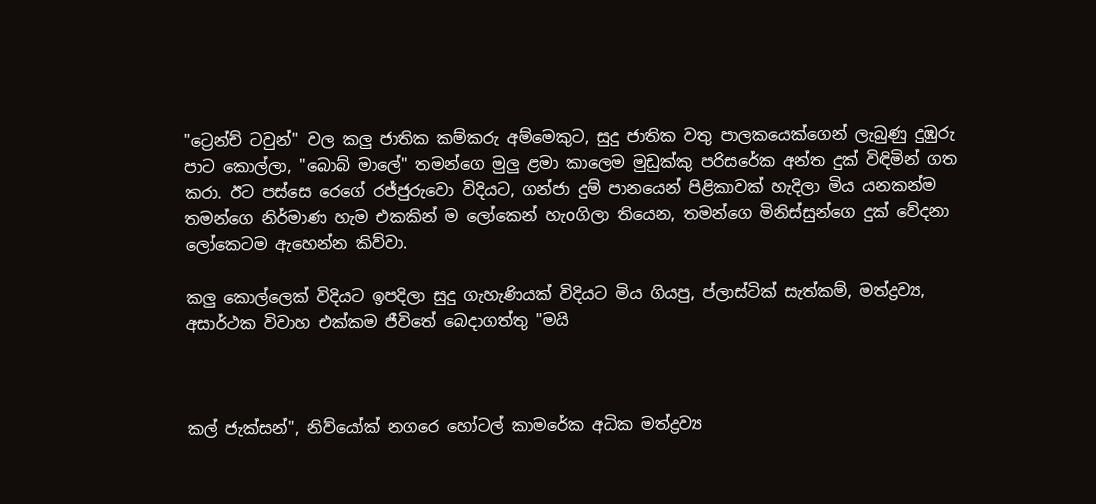"ට්‍රෙන්ච් ටවුන්" වල කලු ජාතික කම්කරු අම්මෙකුට, සුදු ජාතික වතු පාලකයෙක්ගෙන් ලැබුණු දුඹුරු පාට කොල්ලා, "බොබ් මාලේ" තමන්ගෙ මුලු ළමා කාලෙම මුඩුක්කු පරිසරේක අන්ත දුක් විඳිමින් ගත කරා. ඊට පස්සෙ රෙගේ රජ්ජුරුවො විදියට, ගන්ජා දුම් පානයෙන් පිළිකාවක් හැදිලා මිය යනකන්ම තමන්ගෙ නිර්මාණ හැම එකකින් ම ලෝකෙන් හැoගිලා තියෙන, තමන්ගෙ මිනිස්සුන්ගෙ දුක් වේදනා ලෝකෙටම ඇහෙන්න කිව්වා.

කලු කොල්ලෙක් විදියට ඉපදිලා සුදු ගැහැණියක් විදියට මිය ගියපු, ප්ලාස්ටික් සැත්කම්, මත්ද්‍රව්‍ය, අසාර්ථක විවාහ එක්කම ජීවිතේ බෙදාගත්තු "මයි



කල් ජැක්සන්", නිව්යෝක් නගරෙ හෝටල් කාමරේක අධික මත්ද්‍රව්‍ය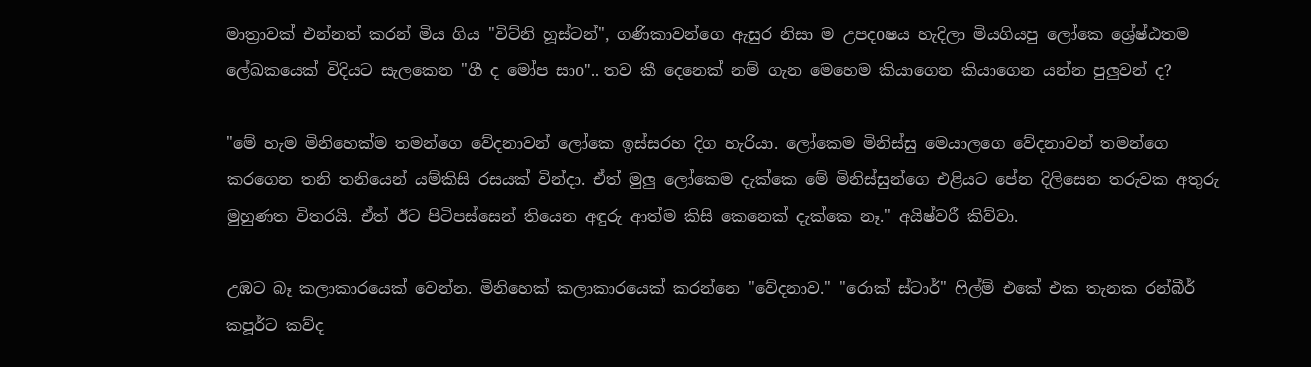මාත්‍රාවක් එන්නත් කරන් මිය ගිය "විට්නි හූස්ටන්", ගණිකාවන්ගෙ ඇසුර නිසා ම උපදoෂය හැදිලා මියගියපු ලෝකෙ ශ්‍රේෂ්ඨතම ලේඛකයෙක් විදියට සැලකෙන "ගී ද මෝප සාo".. තව කී දෙනෙක් නම් ගැන මෙහෙම කියාගෙන කියාගෙන යන්න පුලුවන් ද?

"මේ හැම මිනිහෙක්ම තමන්ගෙ වේදනාවන් ලෝකෙ ඉස්සරහ දිග හැරියා. ලෝකෙම මිනිස්සු මෙයාලගෙ වේදනාවන් තමන්ගෙ කරගෙන තනි තනියෙන් යම්කිසි රසයක් වින්දා. ඒත් මුලු ලෝකෙම දැක්කෙ මේ මිනිස්සුන්ගෙ එළියට පේන දිලිසෙන තරුවක අතුරු මුහුණත විතරයි. ඒත් ඊට පිටිපස්සෙන් තියෙන අඳුරු ආත්ම කිසි කෙනෙක් දැක්කෙ නෑ." අයිෂ්වරී කිව්වා.

උඹට බෑ කලාකාරයෙක් වෙන්න. මිනිහෙක් කලාකාරයෙක් කරන්නෙ "වේදනාව." "රොක් ස්ටාර්" ෆිල්ම් එකේ එක තැනක රන්බීර් කපූර්ට කව්ද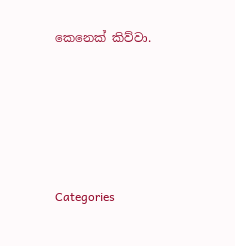කෙනෙක් කිව්වා.





Categories